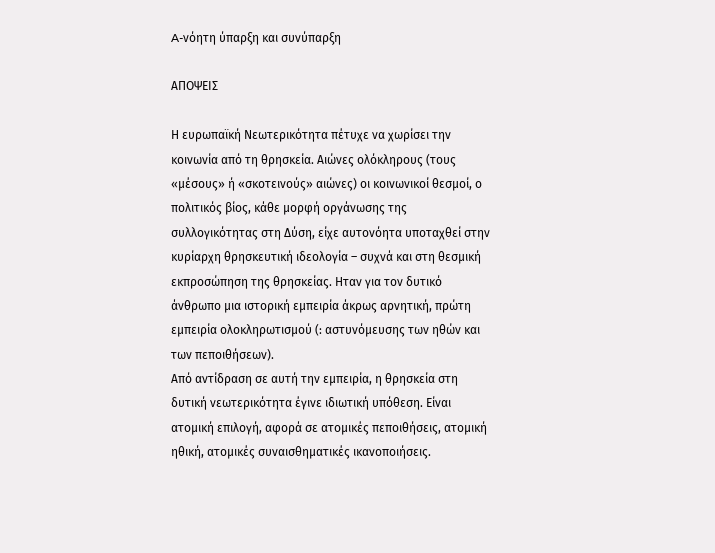A-νόητη ύπαρξη και συνύπαρξη

ΑΠΟΨΕΙΣ

Η ευρωπαϊκή Νεωτερικότητα πέτυχε να χωρίσει την κοινωνία από τη θρησκεία. Αιώνες ολόκληρους (τους «μέσους» ή «σκοτεινούς» αιώνες) οι κοινωνικοί θεσμοί, ο πολιτικός βίος, κάθε μορφή οργάνωσης της συλλογικότητας στη Δύση, είχε αυτονόητα υποταχθεί στην κυρίαρχη θρησκευτική ιδεολογία – συχνά και στη θεσμική εκπροσώπηση της θρησκείας. Ηταν για τον δυτικό άνθρωπο μια ιστορική εμπειρία άκρως αρνητική, πρώτη εμπειρία ολοκληρωτισμού (: αστυνόμευσης των ηθών και των πεποιθήσεων).
Από αντίδραση σε αυτή την εμπειρία, η θρησκεία στη δυτική νεωτερικότητα έγινε ιδιωτική υπόθεση. Είναι ατομική επιλογή, αφορά σε ατομικές πεποιθήσεις, ατομική ηθική, ατομικές συναισθηματικές ικανοποιήσεις.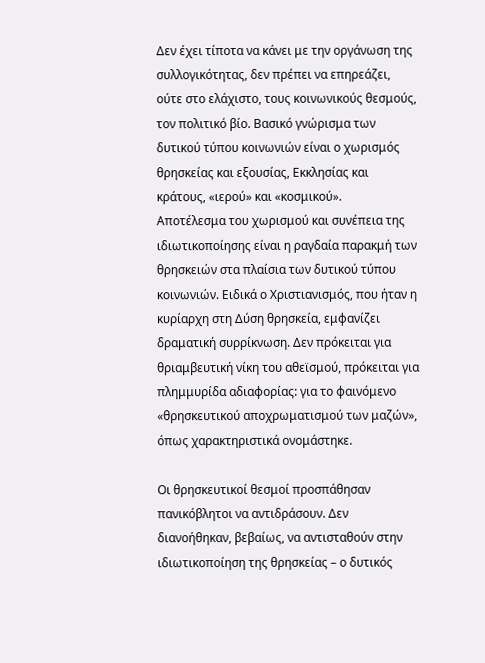Δεν έχει τίποτα να κάνει με την οργάνωση της συλλογικότητας, δεν πρέπει να επηρεάζει, ούτε στο ελάχιστο, τους κοινωνικούς θεσμούς, τον πολιτικό βίο. Βασικό γνώρισμα των δυτικού τύπου κοινωνιών είναι ο χωρισμός θρησκείας και εξουσίας, Εκκλησίας και κράτους, «ιερού» και «κοσμικού».
Αποτέλεσμα του χωρισμού και συνέπεια της ιδιωτικοποίησης είναι η ραγδαία παρακμή των θρησκειών στα πλαίσια των δυτικού τύπου κοινωνιών. Ειδικά ο Χριστιανισμός, που ήταν η κυρίαρχη στη Δύση θρησκεία, εμφανίζει δραματική συρρίκνωση. Δεν πρόκειται για θριαμβευτική νίκη του αθεϊσμού, πρόκειται για πλημμυρίδα αδιαφορίας: για το φαινόμενο «θρησκευτικού αποχρωματισμού των μαζών», όπως χαρακτηριστικά ονομάστηκε.

Οι θρησκευτικοί θεσμοί προσπάθησαν πανικόβλητοι να αντιδράσουν. Δεν διανοήθηκαν, βεβαίως, να αντισταθούν στην ιδιωτικοποίηση της θρησκείας – ο δυτικός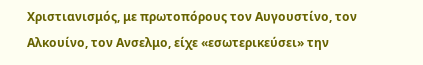Χριστιανισμός, με πρωτοπόρους τον Αυγουστίνο, τον Αλκουίνο, τον Ανσελμο, είχε «εσωτερικεύσει» την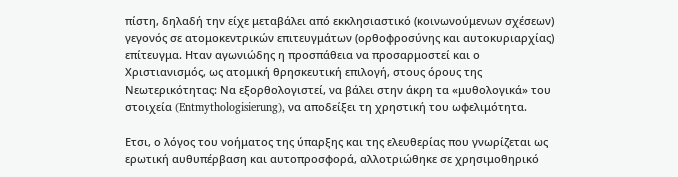πίστη, δηλαδή την είχε μεταβάλει από εκκλησιαστικό (κοινωνούμενων σχέσεων) γεγονός σε ατομοκεντρικών επιτευγμάτων (ορθοφροσύνης και αυτοκυριαρχίας) επίτευγμα. Ηταν αγωνιώδης η προσπάθεια να προσαρμοστεί και ο Χριστιανισμός, ως ατομική θρησκευτική επιλογή, στους όρους της Νεωτερικότητας: Να εξορθολογιστεί, να βάλει στην άκρη τα «μυθολογικά» του στοιχεία (Entmythologisierung), να αποδείξει τη χρηστική του ωφελιμότητα.

Ετσι, ο λόγος του νοήματος της ύπαρξης και της ελευθερίας που γνωρίζεται ως ερωτική αυθυπέρβαση και αυτοπροσφορά, αλλοτριώθηκε σε χρησιμοθηρικό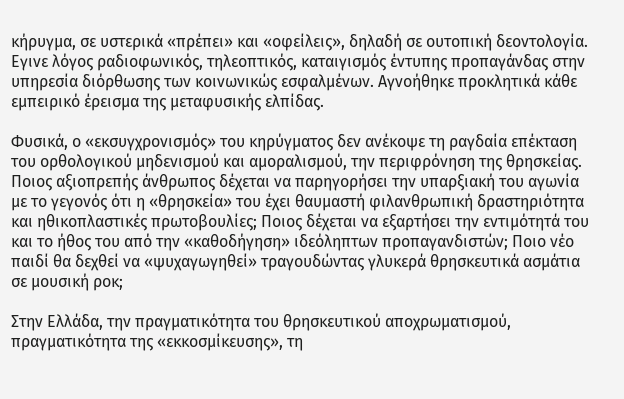κήρυγμα, σε υστερικά «πρέπει» και «οφείλεις», δηλαδή σε ουτοπική δεοντολογία. Εγινε λόγος ραδιοφωνικός, τηλεοπτικός, καταιγισμός έντυπης προπαγάνδας στην υπηρεσία διόρθωσης των κοινωνικώς εσφαλμένων. Αγνοήθηκε προκλητικά κάθε εμπειρικό έρεισμα της μεταφυσικής ελπίδας.

Φυσικά, ο «εκσυγχρονισμός» του κηρύγματος δεν ανέκοψε τη ραγδαία επέκταση του ορθολογικού μηδενισμού και αμοραλισμού, την περιφρόνηση της θρησκείας. Ποιος αξιοπρεπής άνθρωπος δέχεται να παρηγορήσει την υπαρξιακή του αγωνία με το γεγονός ότι η «θρησκεία» του έχει θαυμαστή φιλανθρωπική δραστηριότητα και ηθικοπλαστικές πρωτοβουλίες; Ποιος δέχεται να εξαρτήσει την εντιμότητά του και το ήθος του από την «καθοδήγηση» ιδεόληπτων προπαγανδιστών; Ποιο νέο παιδί θα δεχθεί να «ψυχαγωγηθεί» τραγουδώντας γλυκερά θρησκευτικά ασμάτια σε μουσική ροκ;

Στην Ελλάδα, την πραγματικότητα του θρησκευτικού αποχρωματισμού, πραγματικότητα της «εκκοσμίκευσης», τη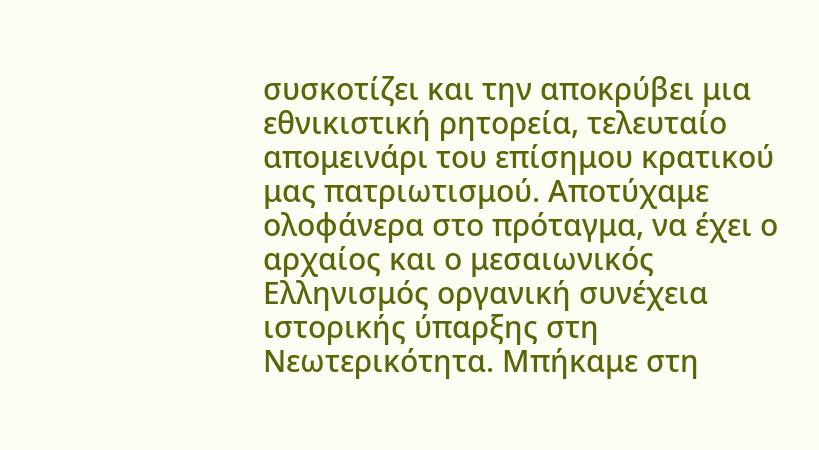συσκοτίζει και την αποκρύβει μια εθνικιστική ρητορεία, τελευταίο απομεινάρι του επίσημου κρατικού μας πατριωτισμού. Αποτύχαμε ολοφάνερα στο πρόταγμα, να έχει ο αρχαίος και ο μεσαιωνικός Ελληνισμός οργανική συνέχεια ιστορικής ύπαρξης στη Νεωτερικότητα. Μπήκαμε στη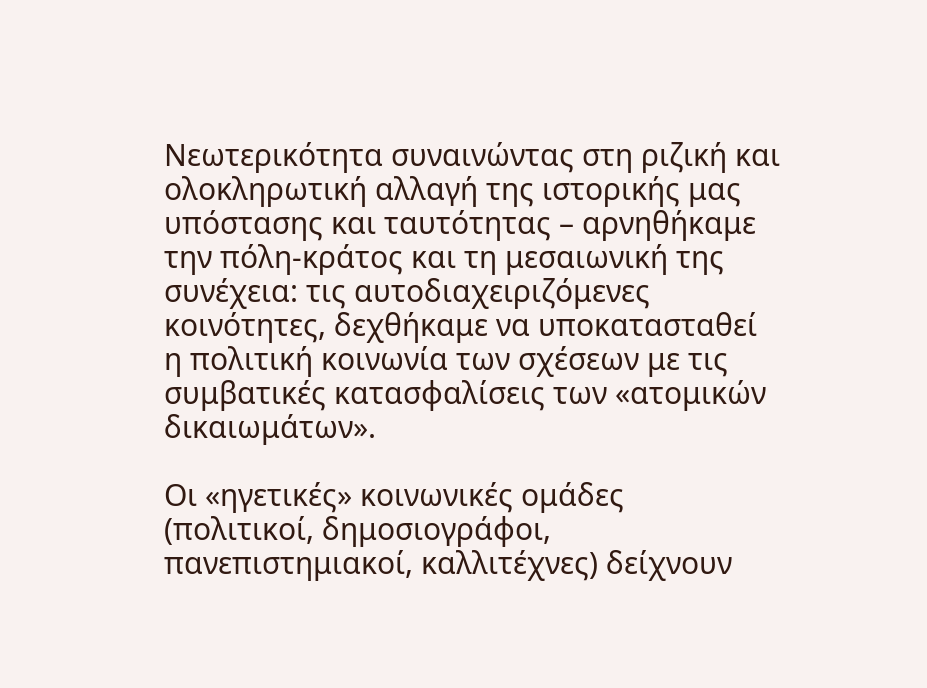Νεωτερικότητα συναινώντας στη ριζική και ολοκληρωτική αλλαγή της ιστορικής μας υπόστασης και ταυτότητας – αρνηθήκαμε την πόλη-κράτος και τη μεσαιωνική της συνέχεια: τις αυτοδιαχειριζόμενες κοινότητες, δεχθήκαμε να υποκατασταθεί η πολιτική κοινωνία των σχέσεων με τις συμβατικές κατασφαλίσεις των «ατομικών δικαιωμάτων».

Οι «ηγετικές» κοινωνικές ομάδες (πολιτικοί, δημοσιογράφοι, πανεπιστημιακοί, καλλιτέχνες) δείχνουν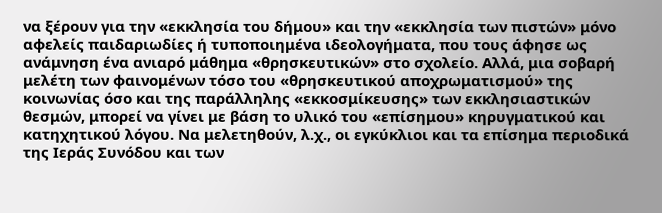να ξέρουν για την «εκκλησία του δήμου» και την «εκκλησία των πιστών» μόνο αφελείς παιδαριωδίες ή τυποποιημένα ιδεολογήματα, που τους άφησε ως ανάμνηση ένα ανιαρό μάθημα «θρησκευτικών» στο σχολείο. Αλλά, μια σοβαρή μελέτη των φαινομένων τόσο του «θρησκευτικού αποχρωματισμού» της κοινωνίας όσο και της παράλληλης «εκκοσμίκευσης» των εκκλησιαστικών θεσμών, μπορεί να γίνει με βάση το υλικό του «επίσημου» κηρυγματικού και κατηχητικού λόγου. Να μελετηθούν, λ.χ., οι εγκύκλιοι και τα επίσημα περιοδικά της Ιεράς Συνόδου και των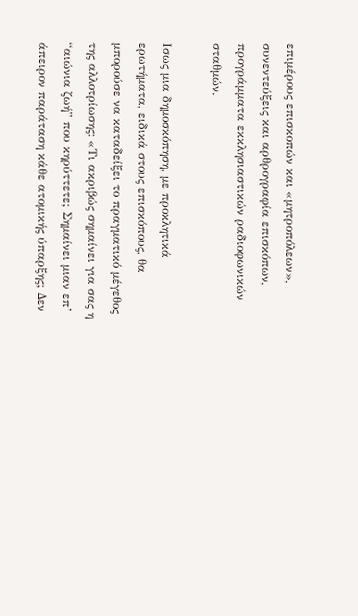επιμέρους επισκοπών και «μητροπόλεων», συνεντεύξεις και αρθρογραφία επισκόπων, προγράμματα εκκλησιαστικών ραδιοφωνικών σταθμών.

Ισως μια δημοσκόπηση, με προκλητικά ερωτήματα, ειδικά στους επισκόπους, θα μπορούσε να καταδείξει το πραγματικό μέγεθος της αλλοτρίωσης: «Τι ακριβώς σημαίνει για σας η “αιώνια ζωή” που κηρύττετε; Σημαίνει μιαν επ’ άπειρον παράταση κάθε ατομικής ύπαρξης; Δεν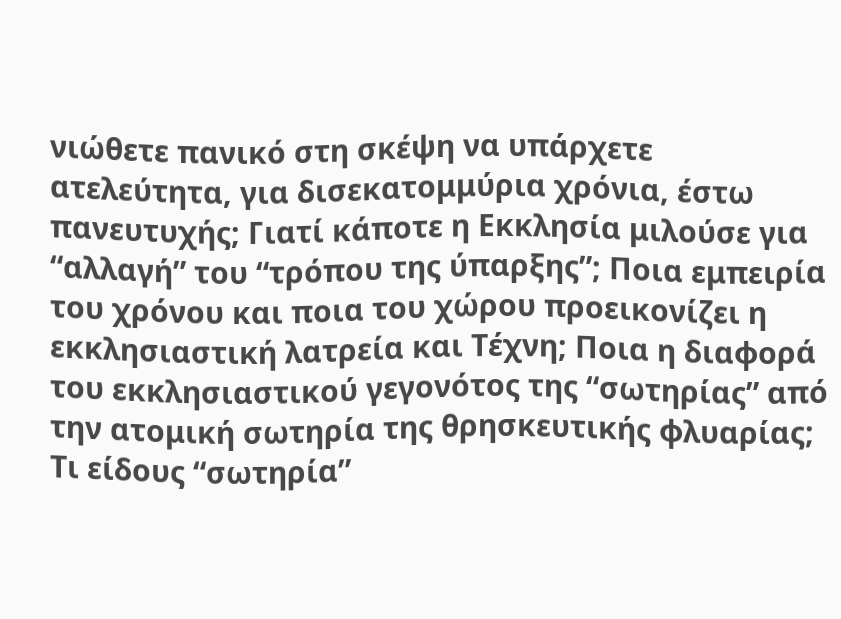νιώθετε πανικό στη σκέψη να υπάρχετε ατελεύτητα, για δισεκατομμύρια χρόνια, έστω πανευτυχής; Γιατί κάποτε η Εκκλησία μιλούσε για “αλλαγή” του “τρόπου της ύπαρξης”; Ποια εμπειρία του χρόνου και ποια του χώρου προεικονίζει η εκκλησιαστική λατρεία και Τέχνη; Ποια η διαφορά του εκκλησιαστικού γεγονότος της “σωτηρίας” από την ατομική σωτηρία της θρησκευτικής φλυαρίας; Τι είδους “σωτηρία”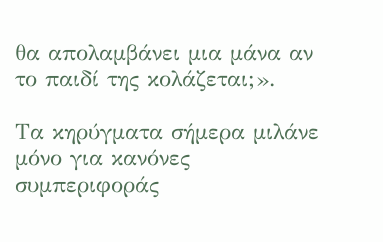θα απολαμβάνει μια μάνα αν το παιδί της κολάζεται;».

Τα κηρύγματα σήμερα μιλάνε μόνο για κανόνες συμπεριφοράς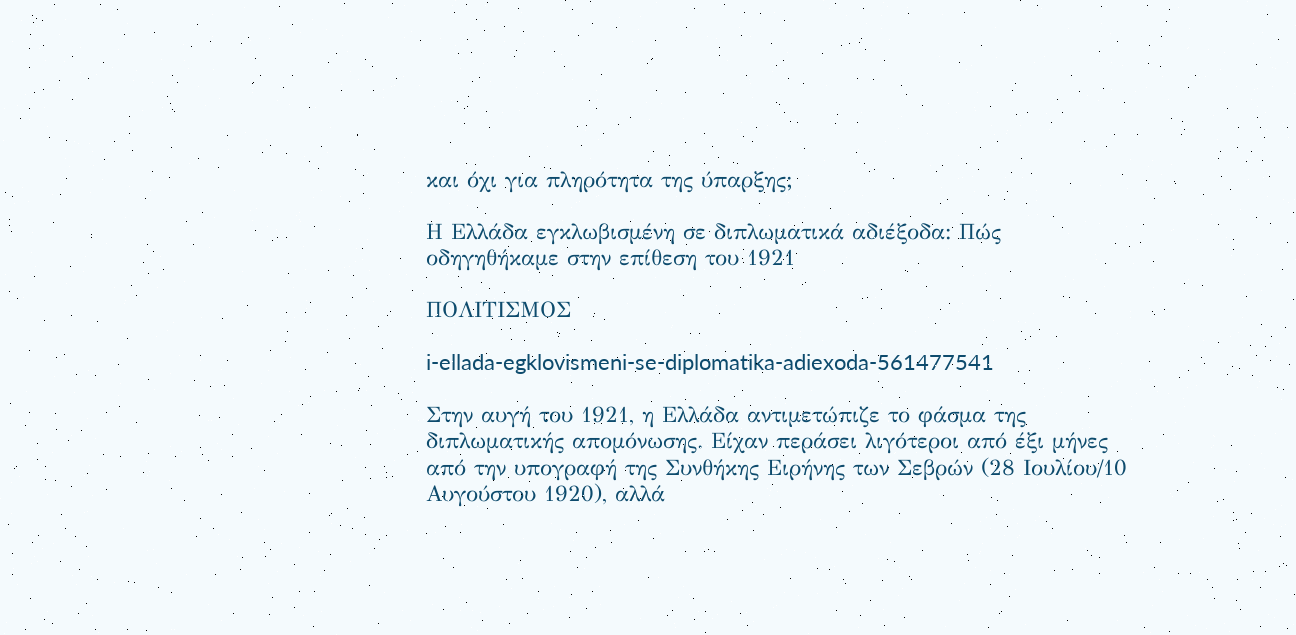και όχι για πληρότητα της ύπαρξης;

Η Ελλάδα εγκλωβισμένη σε διπλωματικά αδιέξοδα: Πώς οδηγηθήκαμε στην επίθεση του 1921

ΠΟΛΙΤΙΣΜΟΣ

i-ellada-egklovismeni-se-diplomatika-adiexoda-561477541

Στην αυγή του 1921, η Ελλάδα αντιμετώπιζε το φάσμα της διπλωματικής απομόνωσης. Είχαν περάσει λιγότεροι από έξι μήνες από την υπογραφή της Συνθήκης Ειρήνης των Σεβρών (28 Ιουλίου/10 Αυγούστου 1920), αλλά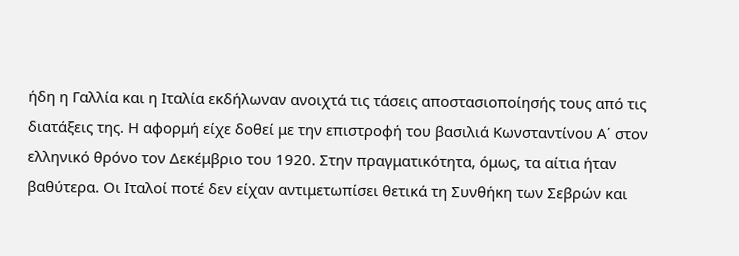ήδη η Γαλλία και η Ιταλία εκδήλωναν ανοιχτά τις τάσεις αποστασιοποίησής τους από τις διατάξεις της. Η αφορμή είχε δοθεί με την επιστροφή του βασιλιά Κωνσταντίνου Α΄ στον ελληνικό θρόνο τον Δεκέμβριο του 1920. Στην πραγματικότητα, όμως, τα αίτια ήταν βαθύτερα. Οι Ιταλοί ποτέ δεν είχαν αντιμετωπίσει θετικά τη Συνθήκη των Σεβρών και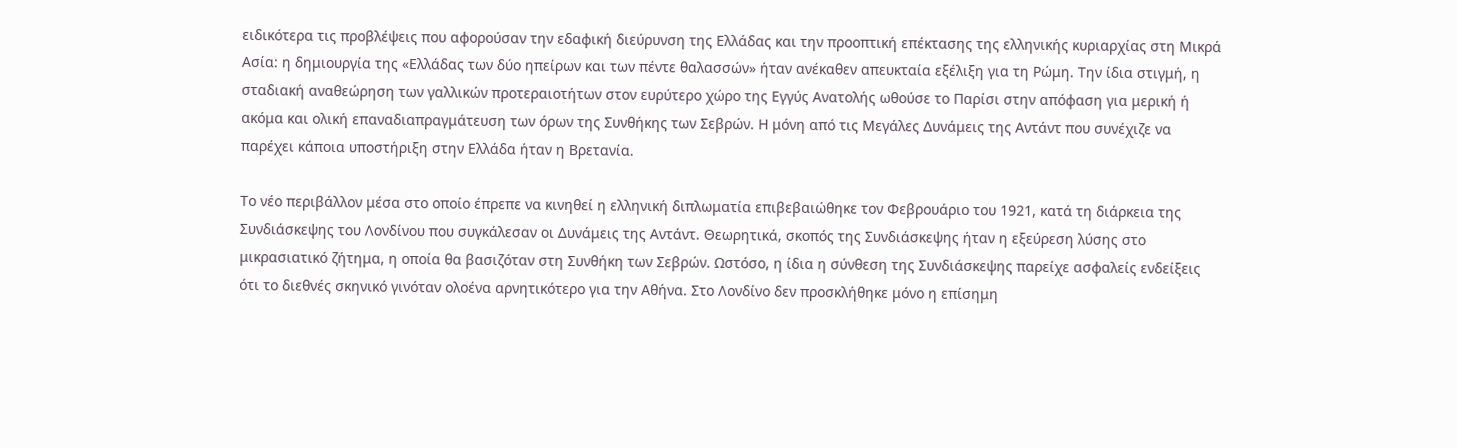ειδικότερα τις προβλέψεις που αφορούσαν την εδαφική διεύρυνση της Ελλάδας και την προοπτική επέκτασης της ελληνικής κυριαρχίας στη Μικρά Ασία: η δημιουργία της «Ελλάδας των δύο ηπείρων και των πέντε θαλασσών» ήταν ανέκαθεν απευκταία εξέλιξη για τη Ρώμη. Την ίδια στιγμή, η σταδιακή αναθεώρηση των γαλλικών προτεραιοτήτων στον ευρύτερο χώρο της Εγγύς Ανατολής ωθούσε το Παρίσι στην απόφαση για μερική ή ακόμα και ολική επαναδιαπραγμάτευση των όρων της Συνθήκης των Σεβρών. Η μόνη από τις Μεγάλες Δυνάμεις της Αντάντ που συνέχιζε να παρέχει κάποια υποστήριξη στην Ελλάδα ήταν η Βρετανία.

Το νέο περιβάλλον μέσα στο οποίο έπρεπε να κινηθεί η ελληνική διπλωματία επιβεβαιώθηκε τον Φεβρουάριο του 1921, κατά τη διάρκεια της Συνδιάσκεψης του Λονδίνου που συγκάλεσαν οι Δυνάμεις της Αντάντ. Θεωρητικά, σκοπός της Συνδιάσκεψης ήταν η εξεύρεση λύσης στο μικρασιατικό ζήτημα, η οποία θα βασιζόταν στη Συνθήκη των Σεβρών. Ωστόσο, η ίδια η σύνθεση της Συνδιάσκεψης παρείχε ασφαλείς ενδείξεις ότι το διεθνές σκηνικό γινόταν ολοένα αρνητικότερο για την Αθήνα. Στο Λονδίνο δεν προσκλήθηκε μόνο η επίσημη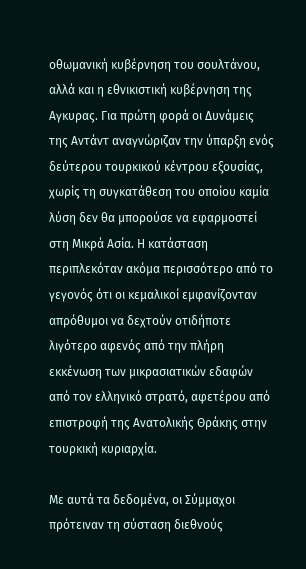οθωμανική κυβέρνηση του σουλτάνου, αλλά και η εθνικιστική κυβέρνηση της Αγκυρας. Για πρώτη φορά οι Δυνάμεις της Αντάντ αναγνώριζαν την ύπαρξη ενός δεύτερου τουρκικού κέντρου εξουσίας, χωρίς τη συγκατάθεση του οποίου καμία λύση δεν θα μπορούσε να εφαρμοστεί στη Μικρά Ασία. Η κατάσταση περιπλεκόταν ακόμα περισσότερο από το γεγονός ότι οι κεμαλικοί εμφανίζονταν απρόθυμοι να δεχτούν οτιδήποτε λιγότερο αφενός από την πλήρη εκκένωση των μικρασιατικών εδαφών από τον ελληνικό στρατό, αφετέρου από επιστροφή της Ανατολικής Θράκης στην τουρκική κυριαρχία.

Με αυτά τα δεδομένα, οι Σύμμαχοι πρότειναν τη σύσταση διεθνούς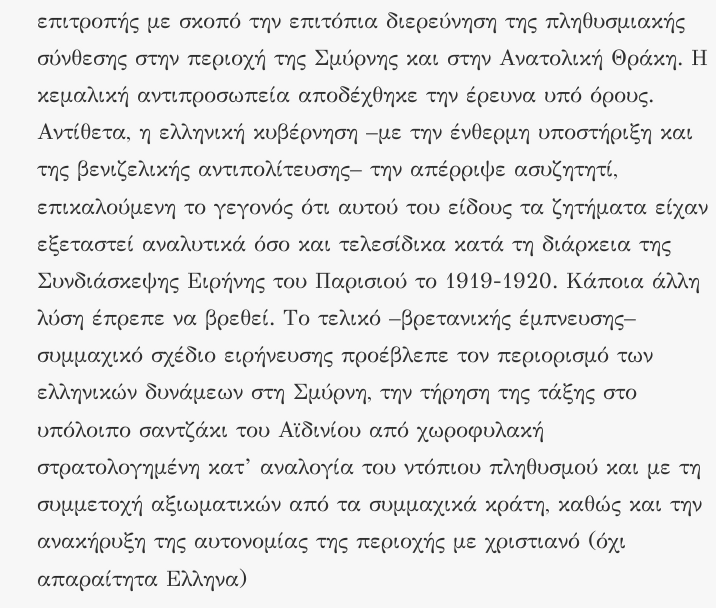επιτροπής με σκοπό την επιτόπια διερεύνηση της πληθυσμιακής σύνθεσης στην περιοχή της Σμύρνης και στην Ανατολική Θράκη. Η κεμαλική αντιπροσωπεία αποδέχθηκε την έρευνα υπό όρους. Αντίθετα, η ελληνική κυβέρνηση –με την ένθερμη υποστήριξη και της βενιζελικής αντιπολίτευσης– την απέρριψε ασυζητητί, επικαλούμενη το γεγονός ότι αυτού του είδους τα ζητήματα είχαν εξεταστεί αναλυτικά όσο και τελεσίδικα κατά τη διάρκεια της Συνδιάσκεψης Ειρήνης του Παρισιού το 1919-1920. Κάποια άλλη λύση έπρεπε να βρεθεί. Το τελικό –βρετανικής έμπνευσης– συμμαχικό σχέδιο ειρήνευσης προέβλεπε τον περιορισμό των ελληνικών δυνάμεων στη Σμύρνη, την τήρηση της τάξης στο υπόλοιπο σαντζάκι του Αϊδινίου από χωροφυλακή στρατολογημένη κατ’ αναλογία του ντόπιου πληθυσμού και με τη συμμετοχή αξιωματικών από τα συμμαχικά κράτη, καθώς και την ανακήρυξη της αυτονομίας της περιοχής με χριστιανό (όχι απαραίτητα Ελληνα)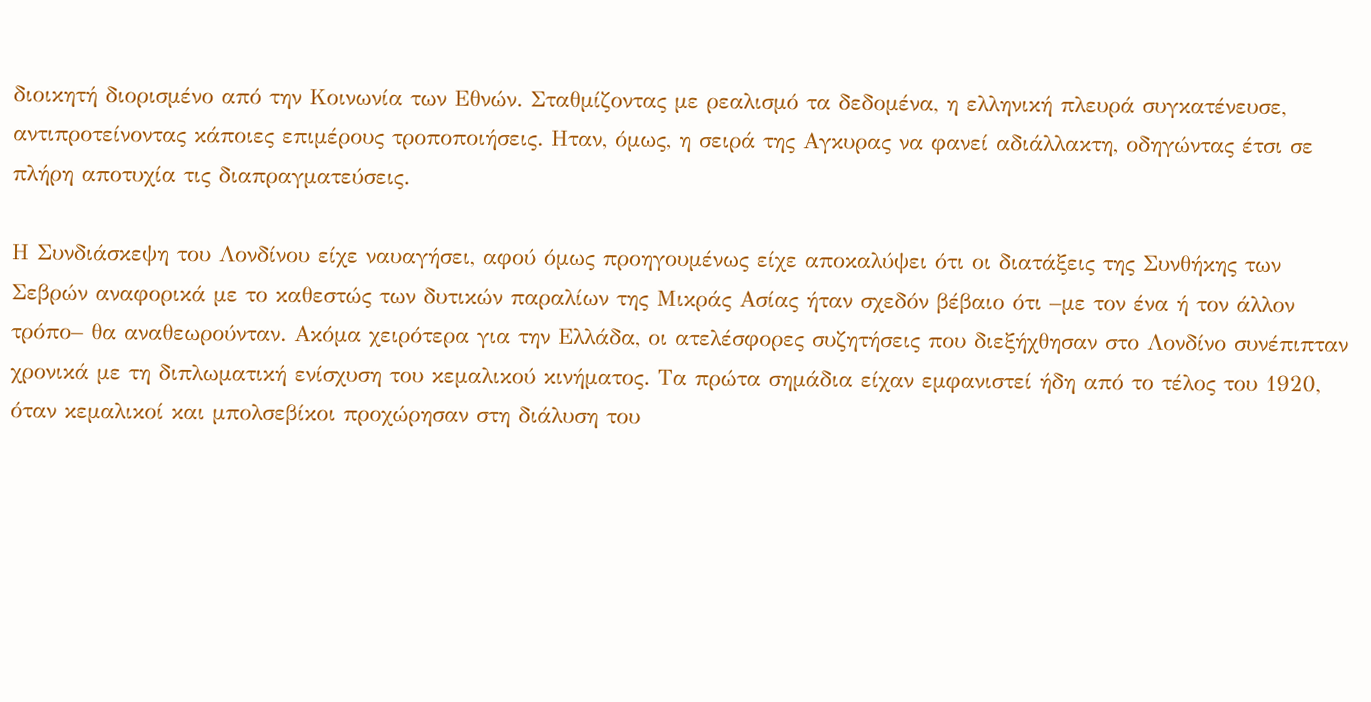διοικητή διορισμένο από την Κοινωνία των Εθνών. Σταθμίζοντας με ρεαλισμό τα δεδομένα, η ελληνική πλευρά συγκατένευσε, αντιπροτείνοντας κάποιες επιμέρους τροποποιήσεις. Ηταν, όμως, η σειρά της Αγκυρας να φανεί αδιάλλακτη, οδηγώντας έτσι σε πλήρη αποτυχία τις διαπραγματεύσεις.

Η Συνδιάσκεψη του Λονδίνου είχε ναυαγήσει, αφού όμως προηγουμένως είχε αποκαλύψει ότι οι διατάξεις της Συνθήκης των Σεβρών αναφορικά με το καθεστώς των δυτικών παραλίων της Μικράς Ασίας ήταν σχεδόν βέβαιο ότι –με τον ένα ή τον άλλον τρόπο– θα αναθεωρούνταν. Ακόμα χειρότερα για την Ελλάδα, οι ατελέσφορες συζητήσεις που διεξήχθησαν στο Λονδίνο συνέπιπταν χρονικά με τη διπλωματική ενίσχυση του κεμαλικού κινήματος. Τα πρώτα σημάδια είχαν εμφανιστεί ήδη από το τέλος του 1920, όταν κεμαλικοί και μπολσεβίκοι προχώρησαν στη διάλυση του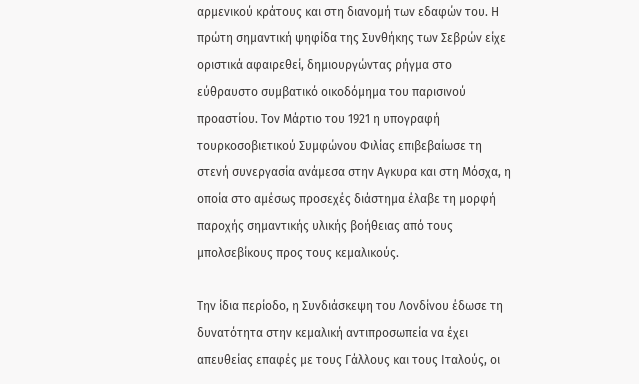αρμενικού κράτους και στη διανομή των εδαφών του. Η πρώτη σημαντική ψηφίδα της Συνθήκης των Σεβρών είχε οριστικά αφαιρεθεί, δημιουργώντας ρήγμα στο εύθραυστο συμβατικό οικοδόμημα του παρισινού προαστίου. Τον Μάρτιο του 1921 η υπογραφή τουρκοσοβιετικού Συμφώνου Φιλίας επιβεβαίωσε τη στενή συνεργασία ανάμεσα στην Αγκυρα και στη Μόσχα, η οποία στο αμέσως προσεχές διάστημα έλαβε τη μορφή παροχής σημαντικής υλικής βοήθειας από τους μπολσεβίκους προς τους κεμαλικούς.

Την ίδια περίοδο, η Συνδιάσκεψη του Λονδίνου έδωσε τη δυνατότητα στην κεμαλική αντιπροσωπεία να έχει απευθείας επαφές με τους Γάλλους και τους Ιταλούς, οι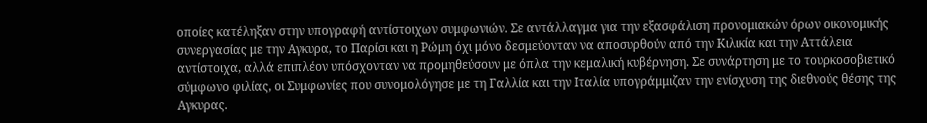οποίες κατέληξαν στην υπογραφή αντίστοιχων συμφωνιών. Σε αντάλλαγμα για την εξασφάλιση προνομιακών όρων οικονομικής συνεργασίας με την Αγκυρα, το Παρίσι και η Ρώμη όχι μόνο δεσμεύονταν να αποσυρθούν από την Κιλικία και την Αττάλεια αντίστοιχα, αλλά επιπλέον υπόσχονταν να προμηθεύσουν με όπλα την κεμαλική κυβέρνηση. Σε συνάρτηση με το τουρκοσοβιετικό σύμφωνο φιλίας, οι Συμφωνίες που συνομολόγησε με τη Γαλλία και την Ιταλία υπογράμμιζαν την ενίσχυση της διεθνούς θέσης της Αγκυρας.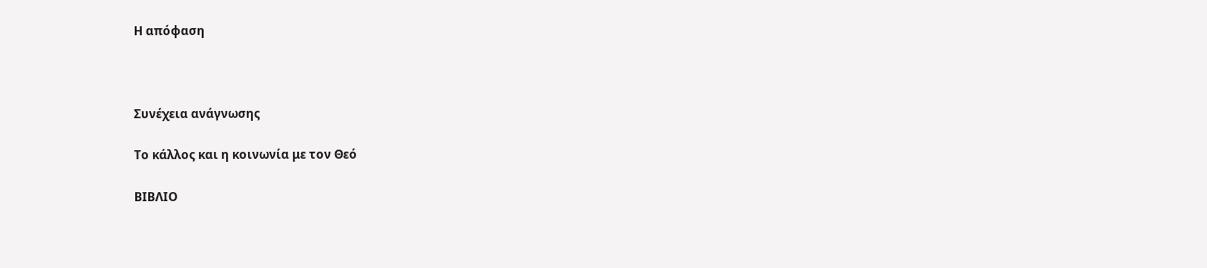Η απόφαση



Συνέχεια ανάγνωσης

Το κάλλος και η κοινωνία με τον Θεό

ΒΙΒΛΙΟ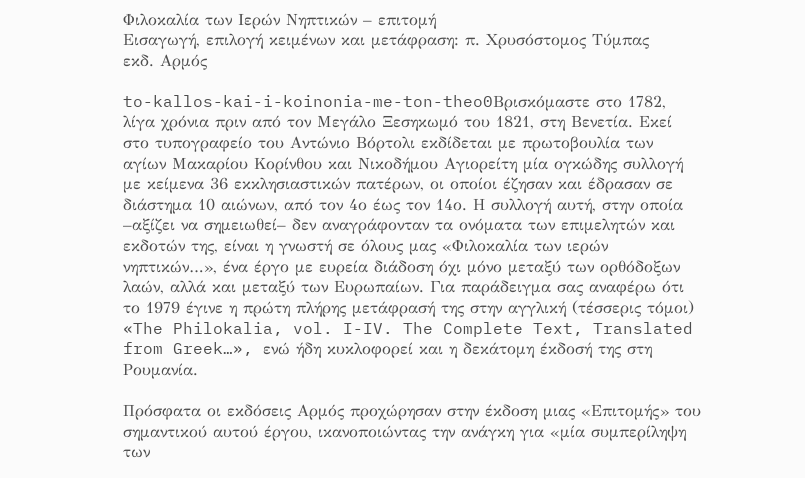Φιλοκαλία των Ιερών Νηπτικών – επιτομή
Εισαγωγή, επιλογή κειμένων και μετάφραση: π. Χρυσόστομος Τύμπας
εκδ. Αρμός

to-kallos-kai-i-koinonia-me-ton-theo0Βρισκόμαστε στο 1782, λίγα χρόνια πριν από τον Μεγάλο Ξεσηκωμό του 1821, στη Βενετία. Εκεί στο τυπογραφείο του Αντώνιο Βόρτολι εκδίδεται με πρωτοβουλία των αγίων Μακαρίου Κορίνθου και Νικοδήμου Αγιορείτη μία ογκώδης συλλογή με κείμενα 36 εκκλησιαστικών πατέρων, οι οποίοι έζησαν και έδρασαν σε διάστημα 10 αιώνων, από τον 4ο έως τον 14ο. Η συλλογή αυτή, στην οποία –αξίζει να σημειωθεί– δεν αναγράφονταν τα ονόματα των επιμελητών και εκδοτών της, είναι η γνωστή σε όλους μας «Φιλοκαλία των ιερών νηπτικών…», ένα έργο με ευρεία διάδοση όχι μόνο μεταξύ των ορθόδοξων λαών, αλλά και μεταξύ των Ευρωπαίων. Για παράδειγμα σας αναφέρω ότι το 1979 έγινε η πρώτη πλήρης μετάφρασή της στην αγγλική (τέσσερις τόμοι) «The Philokalia, vol. I-IV. The Complete Text, Translated from Greek…», ενώ ήδη κυκλοφορεί και η δεκάτομη έκδοσή της στη Ρουμανία.

Πρόσφατα οι εκδόσεις Αρμός προχώρησαν στην έκδοση μιας «Επιτομής» του σημαντικού αυτού έργου, ικανοποιώντας την ανάγκη για «μία συμπερίληψη των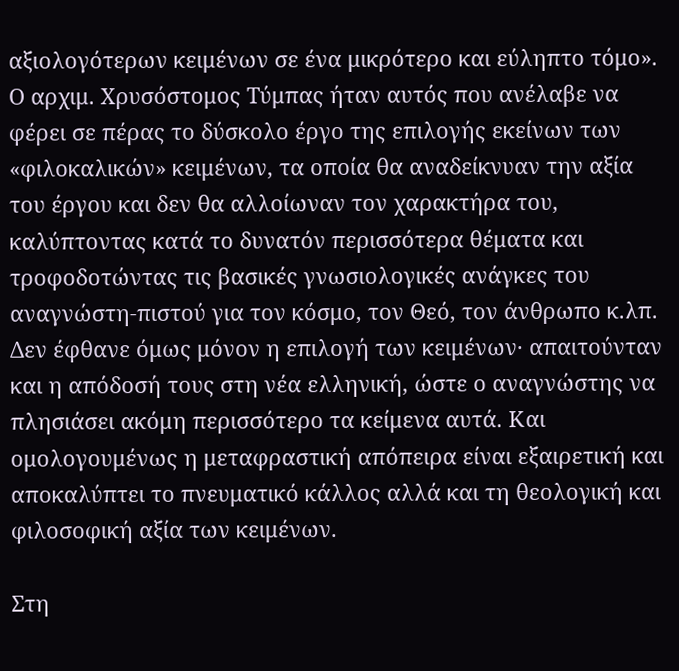αξιολογότερων κειμένων σε ένα μικρότερο και εύληπτο τόμο». Ο αρχιμ. Χρυσόστομος Τύμπας ήταν αυτός που ανέλαβε να φέρει σε πέρας το δύσκολο έργο της επιλογής εκείνων των «φιλοκαλικών» κειμένων, τα οποία θα αναδείκνυαν την αξία του έργου και δεν θα αλλοίωναν τον χαρακτήρα του, καλύπτοντας κατά το δυνατόν περισσότερα θέματα και τροφοδοτώντας τις βασικές γνωσιολογικές ανάγκες του αναγνώστη-πιστού για τον κόσμο, τον Θεό, τον άνθρωπο κ.λπ. Δεν έφθανε όμως μόνον η επιλογή των κειμένων· απαιτούνταν και η απόδοσή τους στη νέα ελληνική, ώστε ο αναγνώστης να πλησιάσει ακόμη περισσότερο τα κείμενα αυτά. Και ομολογουμένως η μεταφραστική απόπειρα είναι εξαιρετική και αποκαλύπτει το πνευματικό κάλλος αλλά και τη θεολογική και φιλοσοφική αξία των κειμένων.

Στη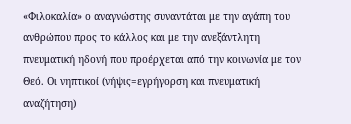«Φιλοκαλία» ο αναγνώστης συναντάται με την αγάπη του ανθρώπου προς το κάλλος και με την ανεξάντλητη πνευματική ηδονή που προέρχεται από την κοινωνία με τον Θεό. Οι νηπτικοί (νήψις=εγρήγορση και πνευματική αναζήτηση)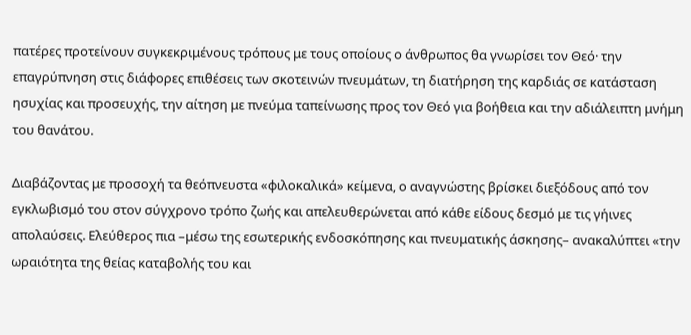πατέρες προτείνουν συγκεκριμένους τρόπους με τους οποίους ο άνθρωπος θα γνωρίσει τον Θεό· την επαγρύπνηση στις διάφορες επιθέσεις των σκοτεινών πνευμάτων, τη διατήρηση της καρδιάς σε κατάσταση ησυχίας και προσευχής, την αίτηση με πνεύμα ταπείνωσης προς τον Θεό για βοήθεια και την αδιάλειπτη μνήμη του θανάτου.

Διαβάζοντας με προσοχή τα θεόπνευστα «φιλοκαλικά» κείμενα, ο αναγνώστης βρίσκει διεξόδους από τον εγκλωβισμό του στον σύγχρονο τρόπο ζωής και απελευθερώνεται από κάθε είδους δεσμό με τις γήινες απολαύσεις. Ελεύθερος πια –μέσω της εσωτερικής ενδοσκόπησης και πνευματικής άσκησης– ανακαλύπτει «την ωραιότητα της θείας καταβολής του και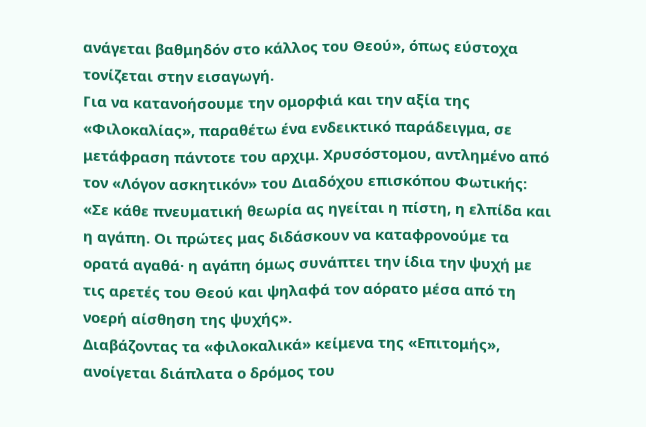ανάγεται βαθμηδόν στο κάλλος του Θεού», όπως εύστοχα τονίζεται στην εισαγωγή.
Για να κατανοήσουμε την ομορφιά και την αξία της «Φιλοκαλίας», παραθέτω ένα ενδεικτικό παράδειγμα, σε μετάφραση πάντοτε του αρχιμ. Χρυσόστομου, αντλημένο από τον «Λόγον ασκητικόν» του Διαδόχου επισκόπου Φωτικής: «Σε κάθε πνευματική θεωρία ας ηγείται η πίστη, η ελπίδα και η αγάπη. Οι πρώτες μας διδάσκουν να καταφρονούμε τα ορατά αγαθά· η αγάπη όμως συνάπτει την ίδια την ψυχή με τις αρετές του Θεού και ψηλαφά τον αόρατο μέσα από τη νοερή αίσθηση της ψυχής».
Διαβάζοντας τα «φιλοκαλικά» κείμενα της «Επιτομής», ανοίγεται διάπλατα ο δρόμος του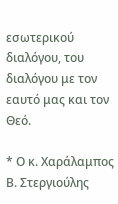εσωτερικού διαλόγου, του διαλόγου με τον εαυτό μας και τον Θεό.

* Ο κ. Χαράλαμπος Β. Στεργιούλης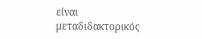είναι μεταδιδακτορικός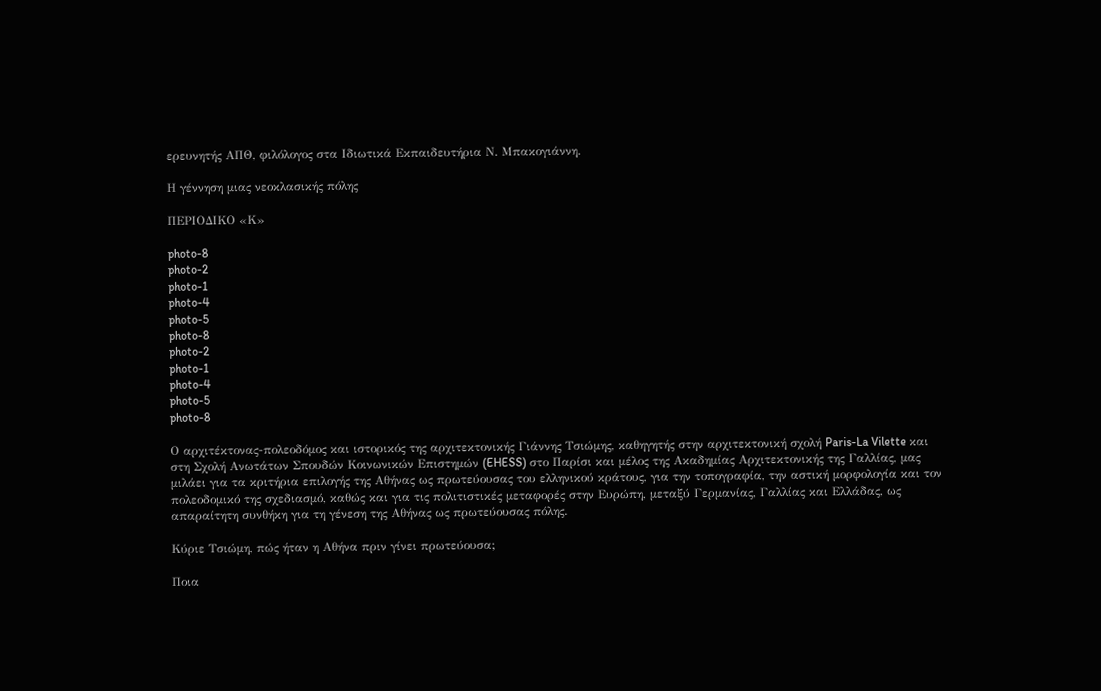ερευνητής ΑΠΘ, φιλόλογος στα Ιδιωτικά Εκπαιδευτήρια Ν. Μπακογιάννη.

Η γέννηση μιας νεοκλασικής πόλης

ΠΕΡΙΟΔΙΚΟ «Κ»

photo-8
photo-2
photo-1
photo-4
photo-5
photo-8
photo-2
photo-1
photo-4
photo-5
photo-8

Ο αρχιτέκτονας-πολεοδόμος και ιστορικός της αρχιτεκτονικής Γιάννης Τσιώμης, καθηγητής στην αρχιτεκτονική σχολή Paris-La Vilette και στη Σχολή Ανωτάτων Σπουδών Κοινωνικών Επιστημών (EHESS) στο Παρίσι και μέλος της Ακαδημίας Αρχιτεκτονικής της Γαλλίας, μας μιλάει για τα κριτήρια επιλογής της Αθήνας ως πρωτεύουσας του ελληνικού κράτους, για την τοπογραφία, την αστική μορφολογία και τον πολεοδομικό της σχεδιασμό, καθώς και για τις πολιτιστικές μεταφορές στην Ευρώπη, μεταξύ Γερμανίας, Γαλλίας και Ελλάδας, ως απαραίτητη συνθήκη για τη γένεση της Αθήνας ως πρωτεύουσας πόλης.

Κύριε Τσιώμη, πώς ήταν η Αθήνα πριν γίνει πρωτεύουσα;

Ποια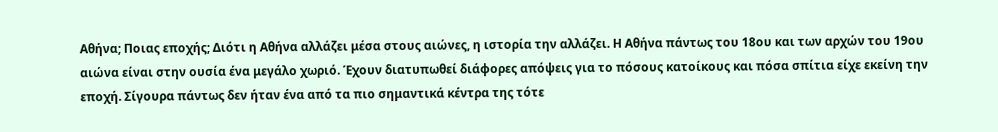Αθήνα; Ποιας εποχής; Διότι η Αθήνα αλλάζει μέσα στους αιώνες, η ιστορία την αλλάζει. Η Αθήνα πάντως του 18ου και των αρχών του 19ου αιώνα είναι στην ουσία ένα μεγάλο χωριό. Έχουν διατυπωθεί διάφορες απόψεις για το πόσους κατοίκους και πόσα σπίτια είχε εκείνη την εποχή. Σίγουρα πάντως δεν ήταν ένα από τα πιο σημαντικά κέντρα της τότε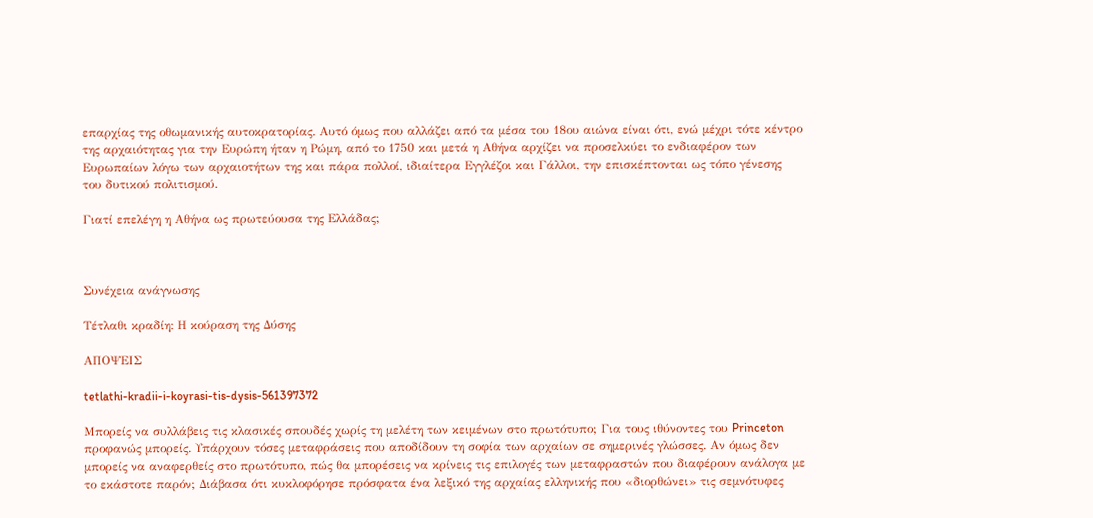επαρχίας της οθωμανικής αυτοκρατορίας. Αυτό όμως που αλλάζει από τα μέσα του 18ου αιώνα είναι ότι, ενώ μέχρι τότε κέντρο της αρχαιότητας για την Ευρώπη ήταν η Ρώμη, από το 1750 και μετά η Αθήνα αρχίζει να προσελκύει το ενδιαφέρον των Ευρωπαίων λόγω των αρχαιοτήτων της και πάρα πολλοί, ιδιαίτερα Εγγλέζοι και Γάλλοι, την επισκέπτονται ως τόπο γένεσης του δυτικού πολιτισμού.

Γιατί επελέγη η Αθήνα ως πρωτεύουσα της Ελλάδας;



Συνέχεια ανάγνωσης

Τέτλαθι κραδίη: Η κούραση της Δύσης

ΑΠΟΨΕΙΣ

tetlathi-kradii-i-koyrasi-tis-dysis-561397372

Μπορείς να συλλάβεις τις κλασικές σπουδές χωρίς τη μελέτη των κειμένων στο πρωτότυπο; Για τους ιθύνοντες του Princeton προφανώς μπορείς. Υπάρχουν τόσες μεταφράσεις που αποδίδουν τη σοφία των αρχαίων σε σημερινές γλώσσες. Αν όμως δεν μπορείς να αναφερθείς στο πρωτότυπο, πώς θα μπορέσεις να κρίνεις τις επιλογές των μεταφραστών που διαφέρουν ανάλογα με το εκάστοτε παρόν; Διάβασα ότι κυκλοφόρησε πρόσφατα ένα λεξικό της αρχαίας ελληνικής που «διορθώνει» τις σεμνότυφες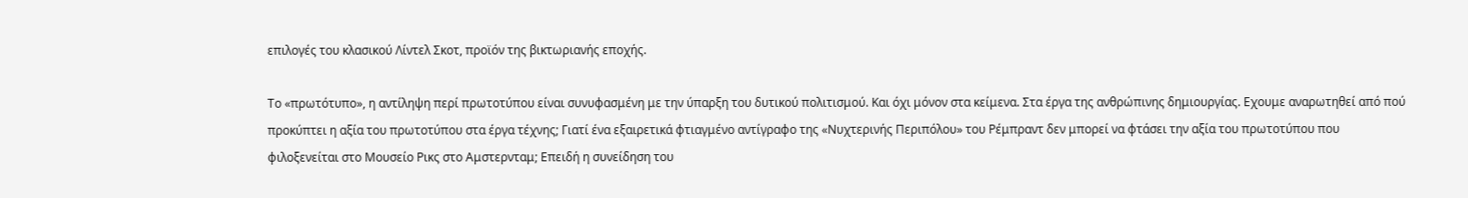επιλογές του κλασικού Λίντελ Σκοτ, προϊόν της βικτωριανής εποχής.

Το «πρωτότυπο», η αντίληψη περί πρωτοτύπου είναι συνυφασμένη με την ύπαρξη του δυτικού πολιτισμού. Και όχι μόνον στα κείμενα. Στα έργα της ανθρώπινης δημιουργίας. Εχουμε αναρωτηθεί από πού προκύπτει η αξία του πρωτοτύπου στα έργα τέχνης; Γιατί ένα εξαιρετικά φτιαγμένο αντίγραφο της «Νυχτερινής Περιπόλου» του Ρέμπραντ δεν μπορεί να φτάσει την αξία του πρωτοτύπου που φιλοξενείται στο Μουσείο Ρικς στο Αμστερνταμ; Επειδή η συνείδηση του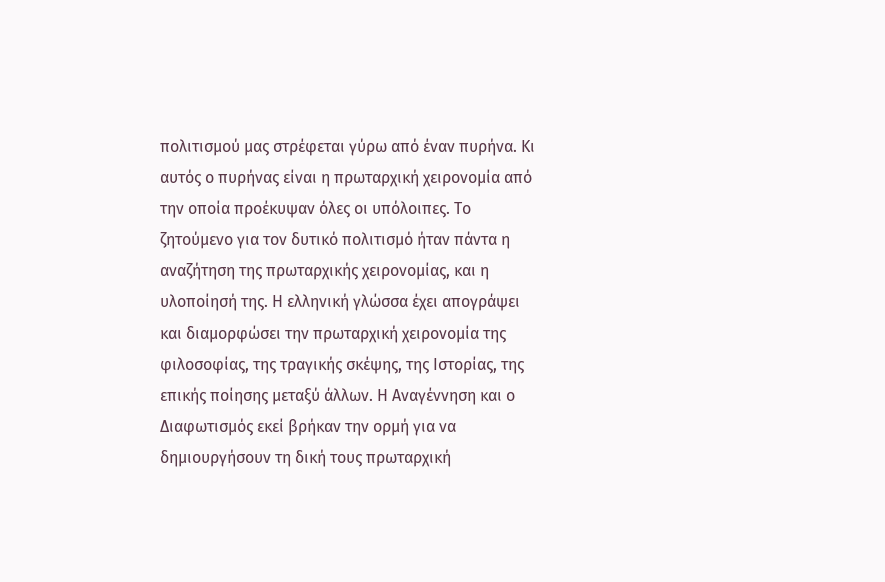πολιτισμού μας στρέφεται γύρω από έναν πυρήνα. Κι αυτός ο πυρήνας είναι η πρωταρχική χειρονομία από την οποία προέκυψαν όλες οι υπόλοιπες. Το ζητούμενο για τον δυτικό πολιτισμό ήταν πάντα η αναζήτηση της πρωταρχικής χειρονομίας, και η υλοποίησή της. Η ελληνική γλώσσα έχει απογράψει και διαμορφώσει την πρωταρχική χειρονομία της φιλοσοφίας, της τραγικής σκέψης, της Ιστορίας, της επικής ποίησης μεταξύ άλλων. Η Αναγέννηση και ο Διαφωτισμός εκεί βρήκαν την ορμή για να δημιουργήσουν τη δική τους πρωταρχική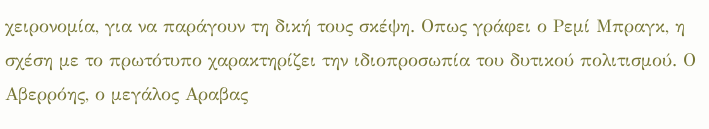χειρονομία, για να παράγουν τη δική τους σκέψη. Οπως γράφει ο Ρεμί Μπραγκ, η σχέση με το πρωτότυπο χαρακτηρίζει την ιδιοπροσωπία του δυτικού πολιτισμού. Ο Αβερρόης, ο μεγάλος Αραβας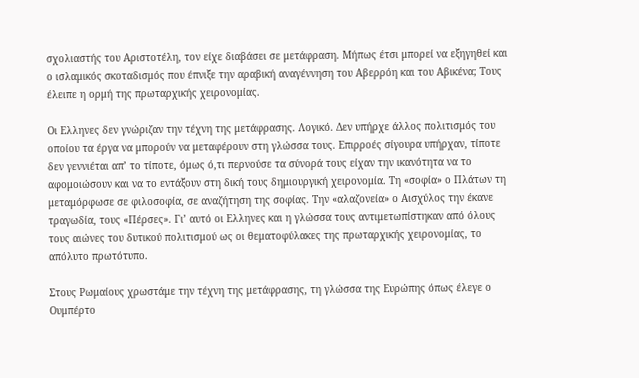σχολιαστής του Αριστοτέλη, τον είχε διαβάσει σε μετάφραση. Μήπως έτσι μπορεί να εξηγηθεί και ο ισλαμικός σκοταδισμός που έπνιξε την αραβική αναγέννηση του Αβερρόη και του Αβικένα; Τους έλειπε η ορμή της πρωταρχικής χειρονομίας.

Οι Ελληνες δεν γνώριζαν την τέχνη της μετάφρασης. Λογικό. Δεν υπήρχε άλλος πολιτισμός του οποίου τα έργα να μπορούν να μεταφέρουν στη γλώσσα τους. Επιρροές σίγουρα υπήρχαν, τίποτε δεν γεννιέται απ’ το τίποτε, όμως ό,τι περνούσε τα σύνορά τους είχαν την ικανότητα να το αφομοιώσουν και να το εντάξουν στη δική τους δημιουργική χειρονομία. Τη «σοφία» ο Πλάτων τη μεταμόρφωσε σε φιλοσοφία, σε αναζήτηση της σοφίας. Την «αλαζονεία» ο Αισχύλος την έκανε τραγωδία, τους «Πέρσες». Γι’ αυτό οι Ελληνες και η γλώσσα τους αντιμετωπίστηκαν από όλους τους αιώνες του δυτικού πολιτισμού ως οι θεματοφύλακες της πρωταρχικής χειρονομίας, το απόλυτο πρωτότυπο.

Στους Ρωμαίους χρωστάμε την τέχνη της μετάφρασης, τη γλώσσα της Ευρώπης όπως έλεγε ο Ουμπέρτο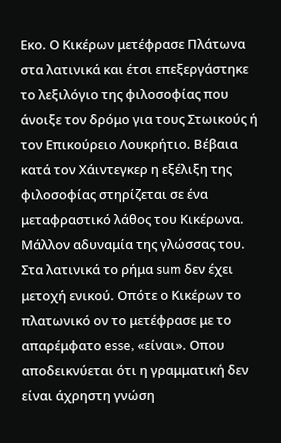Εκο. Ο Κικέρων μετέφρασε Πλάτωνα στα λατινικά και έτσι επεξεργάστηκε το λεξιλόγιο της φιλοσοφίας που άνοιξε τον δρόμο για τους Στωικούς ή τον Επικούρειο Λουκρήτιο. Βέβαια κατά τον Χάιντεγκερ η εξέλιξη της φιλοσοφίας στηρίζεται σε ένα μεταφραστικό λάθος του Κικέρωνα. Μάλλον αδυναμία της γλώσσας του. Στα λατινικά το ρήμα sum δεν έχει μετοχή ενικού. Οπότε ο Κικέρων το πλατωνικό ον το μετέφρασε με το απαρέμφατο esse, «είναι». Οπου αποδεικνύεται ότι η γραμματική δεν είναι άχρηστη γνώση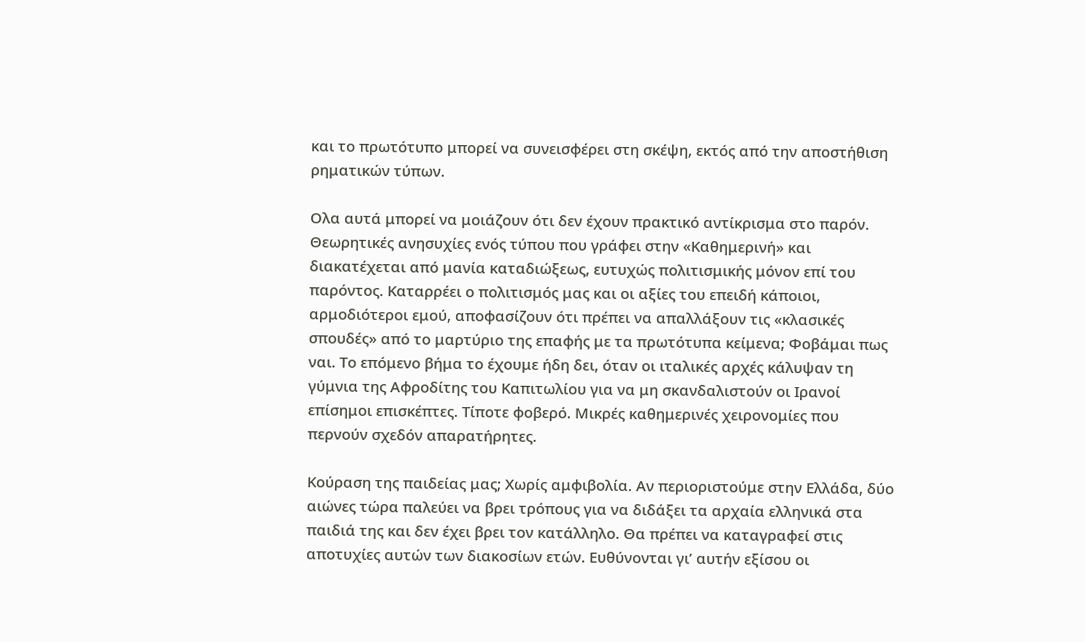και το πρωτότυπο μπορεί να συνεισφέρει στη σκέψη, εκτός από την αποστήθιση ρηματικών τύπων.

Ολα αυτά μπορεί να μοιάζουν ότι δεν έχουν πρακτικό αντίκρισμα στο παρόν. Θεωρητικές ανησυχίες ενός τύπου που γράφει στην «Καθημερινή» και διακατέχεται από μανία καταδιώξεως, ευτυχώς πολιτισμικής μόνον επί του παρόντος. Καταρρέει ο πολιτισμός μας και οι αξίες του επειδή κάποιοι, αρμοδιότεροι εμού, αποφασίζουν ότι πρέπει να απαλλάξουν τις «κλασικές σπουδές» από το μαρτύριο της επαφής με τα πρωτότυπα κείμενα; Φοβάμαι πως ναι. Το επόμενο βήμα το έχουμε ήδη δει, όταν οι ιταλικές αρχές κάλυψαν τη γύμνια της Αφροδίτης του Καπιτωλίου για να μη σκανδαλιστούν οι Ιρανοί επίσημοι επισκέπτες. Τίποτε φοβερό. Μικρές καθημερινές χειρονομίες που περνούν σχεδόν απαρατήρητες.

Κούραση της παιδείας μας; Χωρίς αμφιβολία. Αν περιοριστούμε στην Ελλάδα, δύο αιώνες τώρα παλεύει να βρει τρόπους για να διδάξει τα αρχαία ελληνικά στα παιδιά της και δεν έχει βρει τον κατάλληλο. Θα πρέπει να καταγραφεί στις αποτυχίες αυτών των διακοσίων ετών. Ευθύνονται γι’ αυτήν εξίσου οι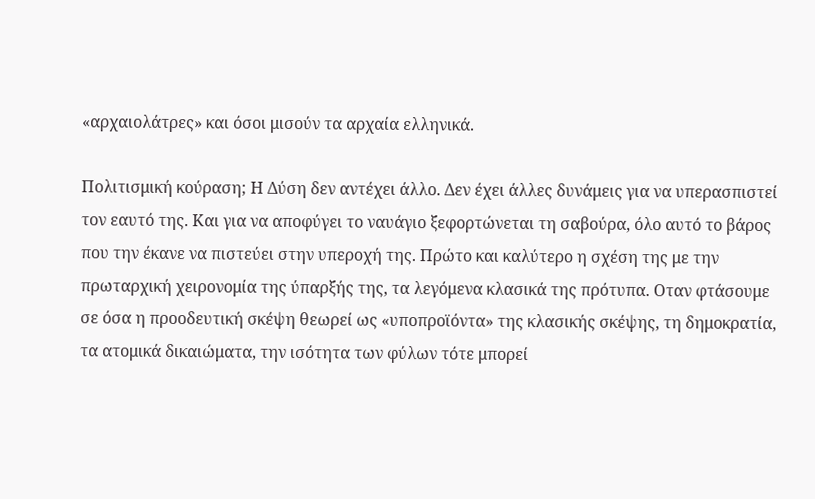«αρχαιολάτρες» και όσοι μισούν τα αρχαία ελληνικά.

Πολιτισμική κούραση; Η Δύση δεν αντέχει άλλο. Δεν έχει άλλες δυνάμεις για να υπερασπιστεί τον εαυτό της. Και για να αποφύγει το ναυάγιο ξεφορτώνεται τη σαβούρα, όλο αυτό το βάρος που την έκανε να πιστεύει στην υπεροχή της. Πρώτο και καλύτερο η σχέση της με την πρωταρχική χειρονομία της ύπαρξής της, τα λεγόμενα κλασικά της πρότυπα. Οταν φτάσουμε σε όσα η προοδευτική σκέψη θεωρεί ως «υποπροϊόντα» της κλασικής σκέψης, τη δημοκρατία, τα ατομικά δικαιώματα, την ισότητα των φύλων τότε μπορεί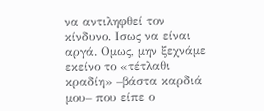να αντιληφθεί τον κίνδυνο. Ισως να είναι αργά. Ομως, μην ξεχνάμε εκείνο το «τέτλαθι κραδίη» –βάστα καρδιά μου– που είπε ο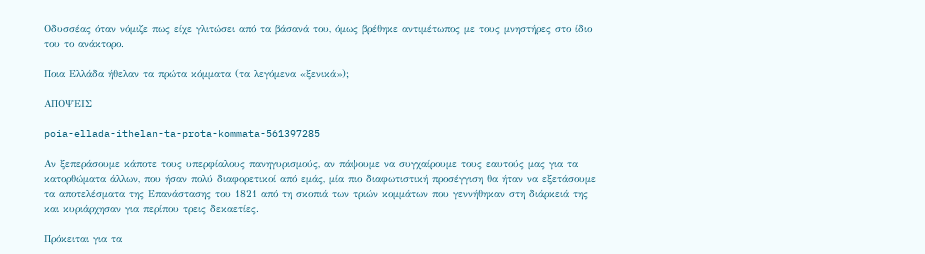Οδυσσέας όταν νόμιζε πως είχε γλιτώσει από τα βάσανά του, όμως βρέθηκε αντιμέτωπος με τους μνηστήρες στο ίδιο του το ανάκτορο.

Ποια Ελλάδα ήθελαν τα πρώτα κόμματα (τα λεγόμενα «ξενικά»);

ΑΠΟΨΕΙΣ

poia-ellada-ithelan-ta-prota-kommata-561397285

Αν ξεπεράσουμε κάποτε τους υπερφίαλους πανηγυρισμούς, αν πάψουμε να συγχαίρουμε τους εαυτούς μας για τα κατορθώματα άλλων, που ήσαν πολύ διαφορετικοί από εμάς, μία πιο διαφωτιστική προσέγγιση θα ήταν να εξετάσουμε τα αποτελέσματα της Επανάστασης του 1821 από τη σκοπιά των τριών κομμάτων που γεννήθηκαν στη διάρκειά της και κυριάρχησαν για περίπου τρεις δεκαετίες.

Πρόκειται για τα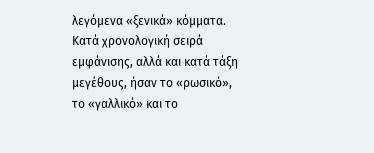λεγόμενα «ξενικά» κόμματα. Κατά χρονολογική σειρά εμφάνισης, αλλά και κατά τάξη μεγέθους, ήσαν το «ρωσικό», το «γαλλικό» και το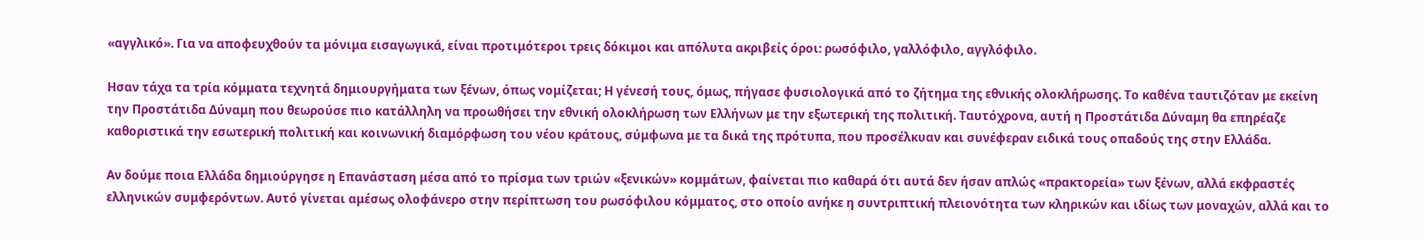«αγγλικό». Για να αποφευχθούν τα μόνιμα εισαγωγικά, είναι προτιμότεροι τρεις δόκιμοι και απόλυτα ακριβείς όροι: ρωσόφιλο, γαλλόφιλο, αγγλόφιλο.

Ησαν τάχα τα τρία κόμματα τεχνητά δημιουργήματα των ξένων, όπως νομίζεται; Η γένεσή τους, όμως, πήγασε φυσιολογικά από το ζήτημα της εθνικής ολοκλήρωσης. Το καθένα ταυτιζόταν με εκείνη την Προστάτιδα Δύναμη που θεωρούσε πιο κατάλληλη να προωθήσει την εθνική ολοκλήρωση των Ελλήνων με την εξωτερική της πολιτική. Ταυτόχρονα, αυτή η Προστάτιδα Δύναμη θα επηρέαζε καθοριστικά την εσωτερική πολιτική και κοινωνική διαμόρφωση του νέου κράτους, σύμφωνα με τα δικά της πρότυπα, που προσέλκυαν και συνέφεραν ειδικά τους οπαδούς της στην Ελλάδα.

Αν δούμε ποια Ελλάδα δημιούργησε η Επανάσταση μέσα από το πρίσμα των τριών «ξενικών» κομμάτων, φαίνεται πιο καθαρά ότι αυτά δεν ήσαν απλώς «πρακτορεία» των ξένων, αλλά εκφραστές ελληνικών συμφερόντων. Αυτό γίνεται αμέσως ολοφάνερο στην περίπτωση του ρωσόφιλου κόμματος, στο οποίο ανήκε η συντριπτική πλειονότητα των κληρικών και ιδίως των μοναχών, αλλά και το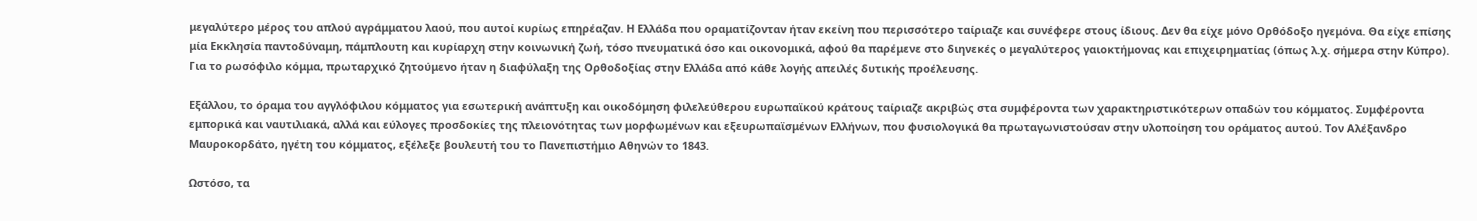μεγαλύτερο μέρος του απλού αγράμματου λαού, που αυτοί κυρίως επηρέαζαν. Η Ελλάδα που οραματίζονταν ήταν εκείνη που περισσότερο ταίριαζε και συνέφερε στους ίδιους. Δεν θα είχε μόνο Ορθόδοξο ηγεμόνα. Θα είχε επίσης μία Εκκλησία παντοδύναμη, πάμπλουτη και κυρίαρχη στην κοινωνική ζωή, τόσο πνευματικά όσο και οικονομικά, αφού θα παρέμενε στο διηνεκές ο μεγαλύτερος γαιοκτήμονας και επιχειρηματίας (όπως λ.χ. σήμερα στην Κύπρο). Για το ρωσόφιλο κόμμα, πρωταρχικό ζητούμενο ήταν η διαφύλαξη της Ορθοδοξίας στην Ελλάδα από κάθε λογής απειλές δυτικής προέλευσης.

Εξάλλου, το όραμα του αγγλόφιλου κόμματος για εσωτερική ανάπτυξη και οικοδόμηση φιλελεύθερου ευρωπαϊκού κράτους ταίριαζε ακριβώς στα συμφέροντα των χαρακτηριστικότερων οπαδών του κόμματος. Συμφέροντα εμπορικά και ναυτιλιακά, αλλά και εύλογες προσδοκίες της πλειονότητας των μορφωμένων και εξευρωπαϊσμένων Ελλήνων, που φυσιολογικά θα πρωταγωνιστούσαν στην υλοποίηση του οράματος αυτού. Τον Αλέξανδρο Μαυροκορδάτο, ηγέτη του κόμματος, εξέλεξε βουλευτή του το Πανεπιστήμιο Αθηνών το 1843.

Ωστόσο, τα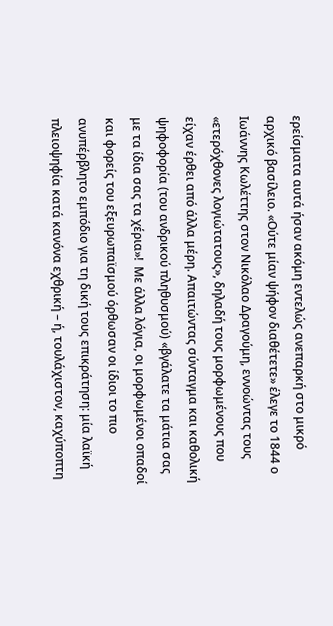ερείσματα αυτά ήσαν ακόμη εντελώς ανεπαρκή στο μικρό αρχικό βασίλειο. «Ούτε μίαν ψήφον διαθέτετε» έλεγε το 1844 ο Ιωάννης Κωλέττης στον Νικόλαο Δραγούμη, εννοώντας τους «ετερόχθονες λογιώτατους», δηλαδή τους μορφωμένους που είχαν έρθει από άλλα μέρη. Απαιτώντας σύνταγμα και καθολική ψηφοφορία (του ανδρικού πληθυσμού) «βγάλατε τα μάτια σας με τα ίδια σας τα χέρια»!  Με άλλα λόγια, οι μορφωμένοι οπαδοί και φορείς του εξευρωπαϊσμού όρθωσαν οι ίδιοι το πιο ανυπέρβλητο εμπόδιο για τη δική τους επικράτηση: μία λαϊκή πλειοψηφία κατά κανόνα εχθρική – ή, τουλάχιστον, καχύποπτη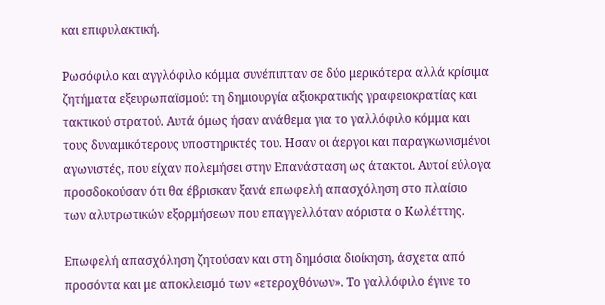και επιφυλακτική.

Ρωσόφιλο και αγγλόφιλο κόμμα συνέπιπταν σε δύο μερικότερα αλλά κρίσιμα ζητήματα εξευρωπαϊσμού: τη δημιουργία αξιοκρατικής γραφειοκρατίας και τακτικού στρατού. Αυτά όμως ήσαν ανάθεμα για το γαλλόφιλο κόμμα και τους δυναμικότερους υποστηρικτές του. Ησαν οι άεργοι και παραγκωνισμένοι αγωνιστές, που είχαν πολεμήσει στην Επανάσταση ως άτακτοι. Αυτοί εύλογα προσδοκούσαν ότι θα έβρισκαν ξανά επωφελή απασχόληση στο πλαίσιο των αλυτρωτικών εξορμήσεων που επαγγελλόταν αόριστα ο Κωλέττης.

Επωφελή απασχόληση ζητούσαν και στη δημόσια διοίκηση, άσχετα από προσόντα και με αποκλεισμό των «ετεροχθόνων». Το γαλλόφιλο έγινε το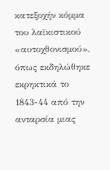κατεξοχήν κόμμα του λαϊκιστικού «αυτοχθονισμού», όπως εκδηλώθηκε εκρηκτικά το 1843-44 από την ανταρσία μιας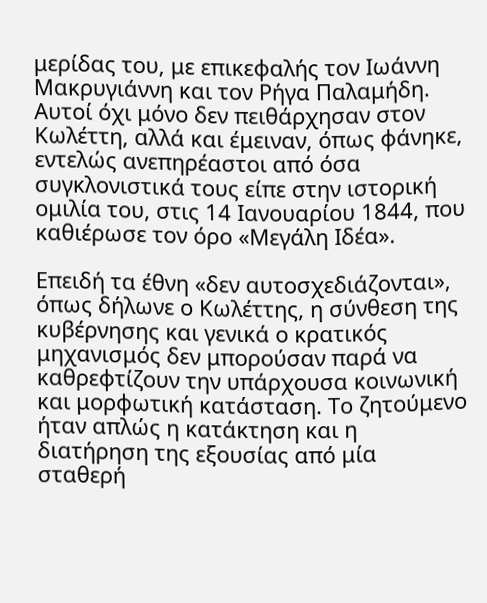μερίδας του, με επικεφαλής τον Ιωάννη Μακρυγιάννη και τον Ρήγα Παλαμήδη. Αυτοί όχι μόνο δεν πειθάρχησαν στον Κωλέττη, αλλά και έμειναν, όπως φάνηκε, εντελώς ανεπηρέαστοι από όσα συγκλονιστικά τους είπε στην ιστορική ομιλία του, στις 14 Ιανουαρίου 1844, που καθιέρωσε τον όρο «Μεγάλη Ιδέα».

Επειδή τα έθνη «δεν αυτοσχεδιάζονται», όπως δήλωνε ο Κωλέττης, η σύνθεση της κυβέρνησης και γενικά ο κρατικός μηχανισμός δεν μπορούσαν παρά να καθρεφτίζουν την υπάρχουσα κοινωνική και μορφωτική κατάσταση. Το ζητούμενο ήταν απλώς η κατάκτηση και η διατήρηση της εξουσίας από μία σταθερή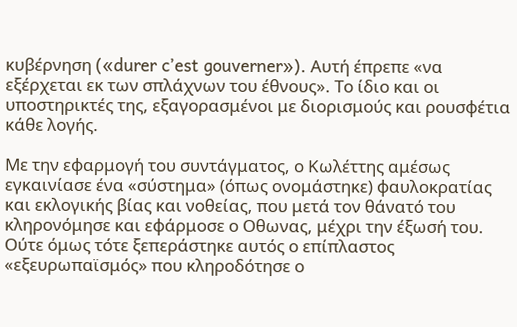κυβέρνηση («durer c’est gouverner»). Αυτή έπρεπε «να εξέρχεται εκ των σπλάχνων του έθνους». Το ίδιο και οι υποστηρικτές της, εξαγορασμένοι με διορισμούς και ρουσφέτια κάθε λογής.

Με την εφαρμογή του συντάγματος, ο Κωλέττης αμέσως εγκαινίασε ένα «σύστημα» (όπως ονομάστηκε) φαυλοκρατίας και εκλογικής βίας και νοθείας, που μετά τον θάνατό του κληρονόμησε και εφάρμοσε ο Οθωνας, μέχρι την έξωσή του. Ούτε όμως τότε ξεπεράστηκε αυτός ο επίπλαστος «εξευρωπαϊσμός» που κληροδότησε ο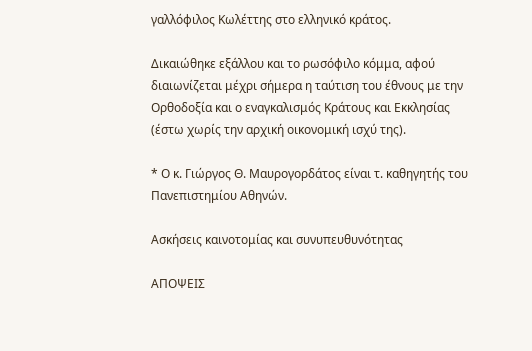γαλλόφιλος Κωλέττης στο ελληνικό κράτος.

Δικαιώθηκε εξάλλου και το ρωσόφιλο κόμμα, αφού διαιωνίζεται μέχρι σήμερα η ταύτιση του έθνους με την Ορθοδοξία και ο εναγκαλισμός Κράτους και Εκκλησίας (έστω χωρίς την αρχική οικονομική ισχύ της).

* Ο κ. Γιώργος Θ. Μαυρογορδάτος είναι τ. καθηγητής του Πανεπιστημίου Αθηνών.

Ασκήσεις καινοτομίας και συνυπευθυνότητας

ΑΠΟΨΕΙΣ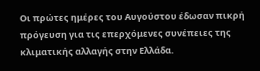Οι πρώτες ημέρες του Αυγούστου έδωσαν πικρή πρόγευση για τις επερχόμενες συνέπειες της κλιματικής αλλαγής στην Ελλάδα.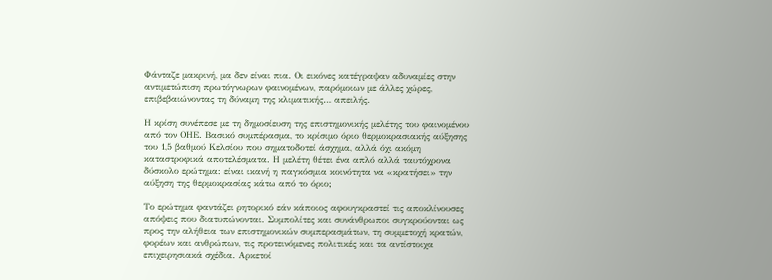Φάνταζε μακρινή, μα δεν είναι πια. Οι εικόνες κατέγραψαν αδυναμίες στην αντιμετώπιση πρωτόγνωρων φαινομένων, παρόμοιων με άλλες χώρες, επιβεβαιώνοντας τη δύναμη της κλιματικής… απειλής.

Η κρίση συνέπεσε με τη δημοσίευση της επιστημονικής μελέτης του φαινομένου από τον ΟΗΕ. Βασικό συμπέρασμα, το κρίσιμο όριο θερμοκρασιακής αύξησης του 1,5 βαθμού Κελσίου που σηματοδοτεί άσχημα, αλλά όχι ακόμη καταστροφικά αποτελέσματα. Η μελέτη θέτει ένα απλό αλλά ταυτόχρονα δύσκολο ερώτημα: είναι ικανή η παγκόσμια κοινότητα να «κρατήσει» την αύξηση της θερμοκρασίας κάτω από το όριο;

Το ερώτημα φαντάζει ρητορικό εάν κάποιος αφουγκραστεί τις αποκλίνουσες απόψεις που διατυπώνονται. Συμπολίτες και συνάνθρωποι συγκρούονται ως προς την αλήθεια των επιστημονικών συμπερασμάτων, τη συμμετοχή κρατών, φορέων και ανθρώπων, τις προτεινόμενες πολιτικές και τα αντίστοιχα επιχειρησιακά σχέδια. Αρκετοί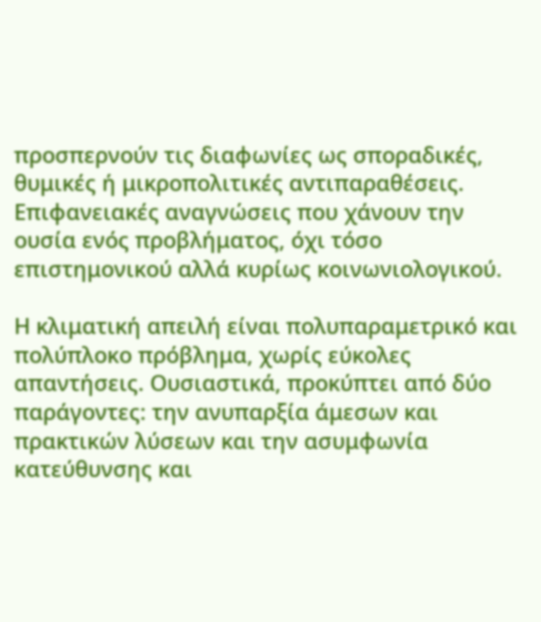προσπερνούν τις διαφωνίες ως σποραδικές, θυμικές ή μικροπολιτικές αντιπαραθέσεις. Επιφανειακές αναγνώσεις που χάνουν την ουσία ενός προβλήματος, όχι τόσο επιστημονικού αλλά κυρίως κοινωνιολογικού.

Η κλιματική απειλή είναι πολυπαραμετρικό και πολύπλοκο πρόβλημα, χωρίς εύκολες απαντήσεις. Ουσιαστικά, προκύπτει από δύο παράγοντες: την ανυπαρξία άμεσων και πρακτικών λύσεων και την ασυμφωνία κατεύθυνσης και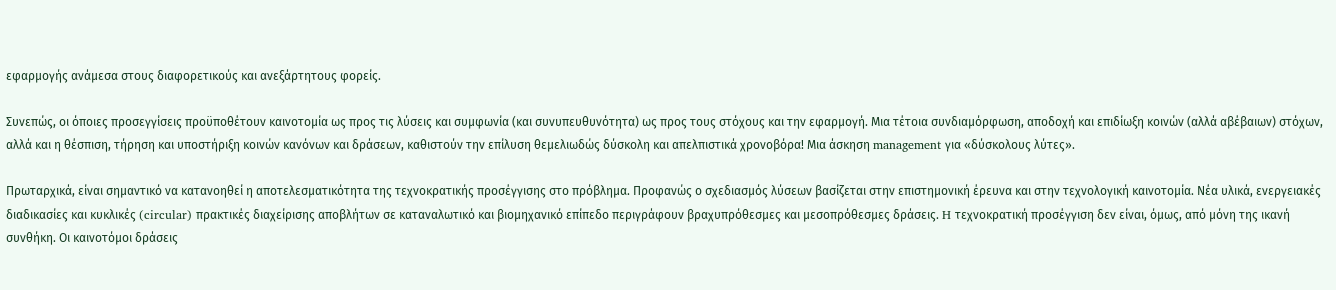εφαρμογής ανάμεσα στους διαφορετικούς και ανεξάρτητους φορείς.

Συνεπώς, οι όποιες προσεγγίσεις προϋποθέτουν καινοτομία ως προς τις λύσεις και συμφωνία (και συνυπευθυνότητα) ως προς τους στόχους και την εφαρμογή. Μια τέτοια συνδιαμόρφωση, αποδοχή και επιδίωξη κοινών (αλλά αβέβαιων) στόχων, αλλά και η θέσπιση, τήρηση και υποστήριξη κοινών κανόνων και δράσεων, καθιστούν την επίλυση θεμελιωδώς δύσκολη και απελπιστικά χρονοβόρα! Μια άσκηση management για «δύσκολους λύτες».

Πρωταρχικά, είναι σημαντικό να κατανοηθεί η αποτελεσματικότητα της τεχνοκρατικής προσέγγισης στο πρόβλημα. Προφανώς ο σχεδιασμός λύσεων βασίζεται στην επιστημονική έρευνα και στην τεχνολογική καινοτομία. Νέα υλικά, ενεργειακές διαδικασίες και κυκλικές (circular) πρακτικές διαχείρισης αποβλήτων σε καταναλωτικό και βιομηχανικό επίπεδο περιγράφουν βραχυπρόθεσμες και μεσοπρόθεσμες δράσεις. H τεχνοκρατική προσέγγιση δεν είναι, όμως, από μόνη της ικανή συνθήκη. Οι καινοτόμοι δράσεις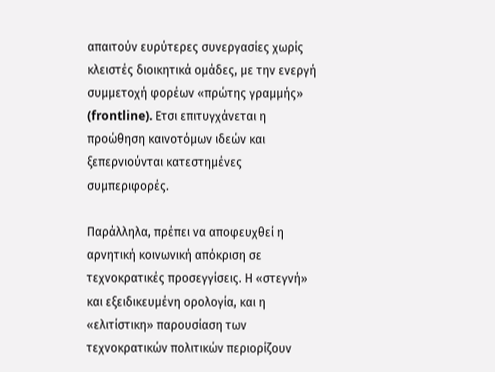απαιτούν ευρύτερες συνεργασίες χωρίς κλειστές διοικητικά ομάδες, με την ενεργή συμμετοχή φορέων «πρώτης γραμμής» (frontline). Eτσι επιτυγχάνεται η προώθηση καινοτόμων ιδεών και ξεπερνιούνται κατεστημένες συμπεριφορές.

Παράλληλα, πρέπει να αποφευχθεί η αρνητική κοινωνική απόκριση σε τεχνοκρατικές προσεγγίσεις. Η «στεγνή» και εξειδικευμένη ορολογία, και η «ελιτίστικη» παρουσίαση των τεχνοκρατικών πολιτικών περιορίζουν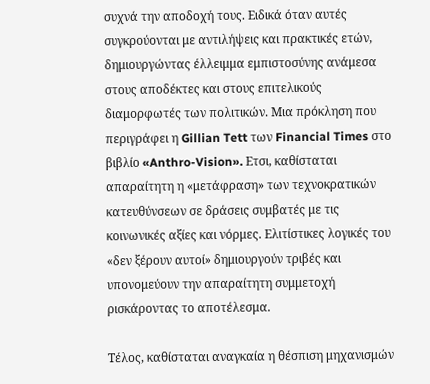συχνά την αποδοχή τους. Ειδικά όταν αυτές συγκρούονται με αντιλήψεις και πρακτικές ετών, δημιουργώντας έλλειμμα εμπιστοσύνης ανάμεσα στους αποδέκτες και στους επιτελικούς διαμορφωτές των πολιτικών. Μια πρόκληση που περιγράφει η Gillian Tett των Financial Times στο βιβλίο «Anthro-Vision». Eτσι, καθίσταται απαραίτητη η «μετάφραση» των τεχνοκρατικών κατευθύνσεων σε δράσεις συμβατές με τις κοινωνικές αξίες και νόρμες. Ελιτίστικες λογικές του «δεν ξέρουν αυτοί» δημιουργούν τριβές και υπονομεύουν την απαραίτητη συμμετοχή ρισκάροντας το αποτέλεσμα.

Τέλος, καθίσταται αναγκαία η θέσπιση μηχανισμών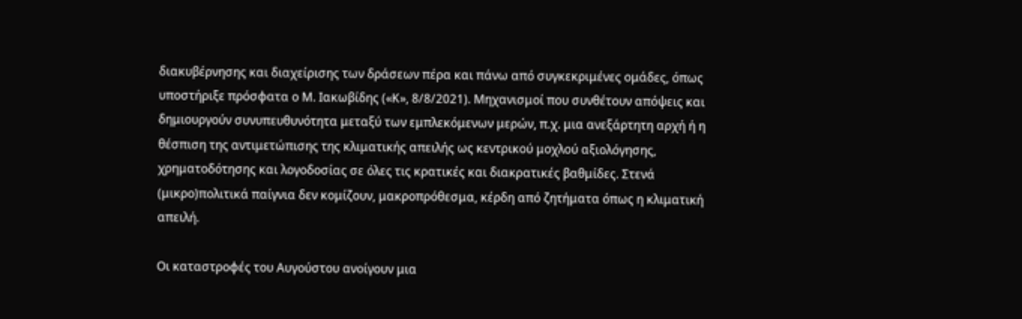διακυβέρνησης και διαχείρισης των δράσεων πέρα και πάνω από συγκεκριμένες ομάδες, όπως υποστήριξε πρόσφατα ο Μ. Ιακωβίδης («Κ», 8/8/2021). Μηχανισμοί που συνθέτουν απόψεις και δημιουργούν συνυπευθυνότητα μεταξύ των εμπλεκόμενων μερών, π.χ. μια ανεξάρτητη αρχή ή η θέσπιση της αντιμετώπισης της κλιματικής απειλής ως κεντρικού μοχλού αξιολόγησης, χρηματοδότησης και λογοδοσίας σε όλες τις κρατικές και διακρατικές βαθμίδες. Στενά (μικρο)πολιτικά παίγνια δεν κομίζουν, μακροπρόθεσμα, κέρδη από ζητήματα όπως η κλιματική απειλή.

Οι καταστροφές του Αυγούστου ανοίγουν μια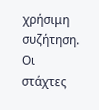χρήσιμη συζήτηση. Οι στάχτες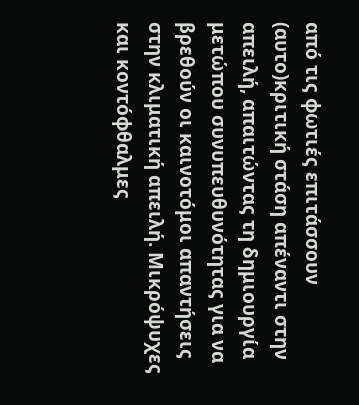από τις φωτιές επιτάσσουν (αυτο)κριτική στάση απέναντι στην απειλή, απαιτώντας τη δημιουργία μετώπου συνυπευθυνότητας για να βρεθούν οι καινοτόμοι απαντήσεις στην κλιματική απειλή. Μικρόψυχες και κοντόφθαλμες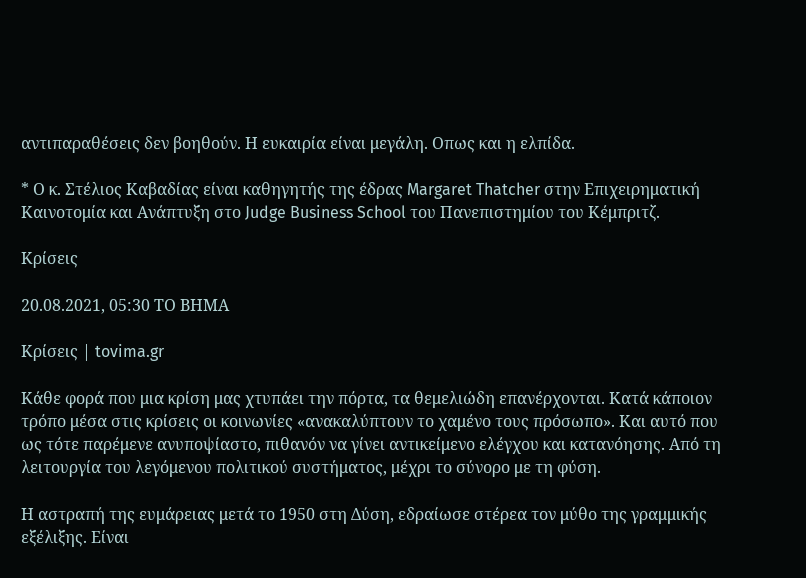αντιπαραθέσεις δεν βοηθούν. Η ευκαιρία είναι μεγάλη. Oπως και η ελπίδα.

* Ο κ. Στέλιος Καβαδίας είναι καθηγητής της έδρας Margaret Thatcher στην Επιχειρηματική Καινοτομία και Ανάπτυξη στο Judge Business School του Πανεπιστημίου του Κέμπριτζ.

Κρίσεις

20.08.2021, 05:30 ΤΟ ΒΗΜΑ

Κρίσεις | tovima.gr

Κάθε φορά που μια κρίση μας χτυπάει την πόρτα, τα θεμελιώδη επανέρχονται. Κατά κάποιον τρόπο μέσα στις κρίσεις οι κοινωνίες «ανακαλύπτουν το χαμένο τους πρόσωπο». Και αυτό που ως τότε παρέμενε ανυποψίαστο, πιθανόν να γίνει αντικείμενο ελέγχου και κατανόησης. Από τη λειτουργία του λεγόμενου πολιτικού συστήματος, μέχρι το σύνορο με τη φύση.

Η αστραπή της ευμάρειας μετά το 1950 στη Δύση, εδραίωσε στέρεα τον μύθο της γραμμικής εξέλιξης. Είναι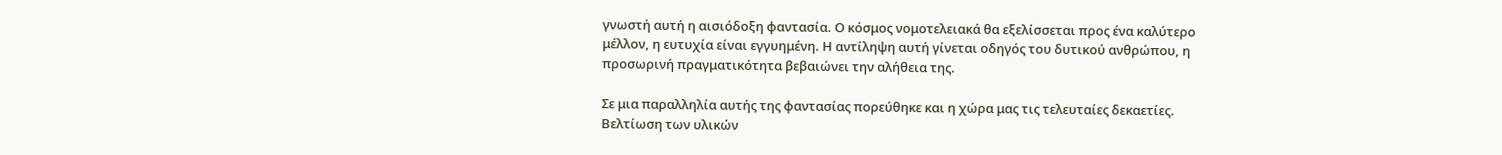γνωστή αυτή η αισιόδοξη φαντασία. Ο κόσμος νομοτελειακά θα εξελίσσεται προς ένα καλύτερο μέλλον, η ευτυχία είναι εγγυημένη. Η αντίληψη αυτή γίνεται οδηγός του δυτικού ανθρώπου, η προσωρινή πραγματικότητα βεβαιώνει την αλήθεια της.

Σε μια παραλληλία αυτής της φαντασίας πορεύθηκε και η χώρα μας τις τελευταίες δεκαετίες. Βελτίωση των υλικών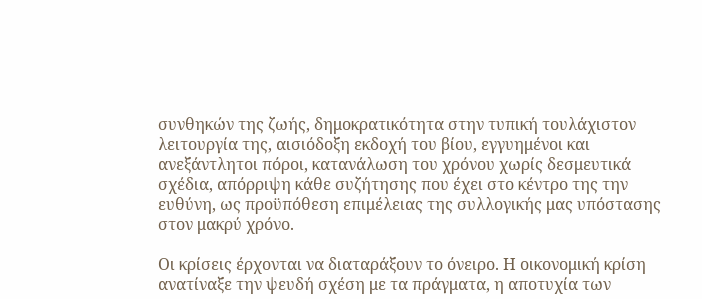συνθηκών της ζωής, δημοκρατικότητα στην τυπική τουλάχιστον λειτουργία της, αισιόδοξη εκδοχή του βίου, εγγυημένοι και ανεξάντλητοι πόροι, κατανάλωση του χρόνου χωρίς δεσμευτικά σχέδια, απόρριψη κάθε συζήτησης που έχει στο κέντρο της την ευθύνη, ως προϋπόθεση επιμέλειας της συλλογικής μας υπόστασης στον μακρύ χρόνο.

Οι κρίσεις έρχονται να διαταράξουν το όνειρο. Η οικονομική κρίση ανατίναξε την ψευδή σχέση με τα πράγματα, η αποτυχία των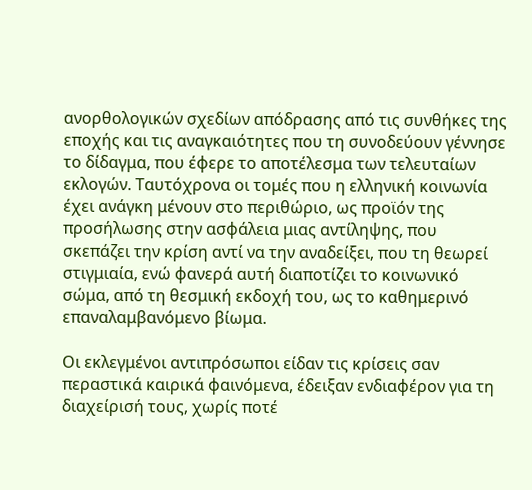ανορθολογικών σχεδίων απόδρασης από τις συνθήκες της εποχής και τις αναγκαιότητες που τη συνοδεύουν γέννησε το δίδαγμα, που έφερε το αποτέλεσμα των τελευταίων εκλογών. Ταυτόχρονα οι τομές που η ελληνική κοινωνία έχει ανάγκη μένουν στο περιθώριο, ως προϊόν της προσήλωσης στην ασφάλεια μιας αντίληψης, που σκεπάζει την κρίση αντί να την αναδείξει, που τη θεωρεί στιγμιαία, ενώ φανερά αυτή διαποτίζει το κοινωνικό σώμα, από τη θεσμική εκδοχή του, ως το καθημερινό επαναλαμβανόμενο βίωμα.

Οι εκλεγμένοι αντιπρόσωποι είδαν τις κρίσεις σαν περαστικά καιρικά φαινόμενα, έδειξαν ενδιαφέρον για τη διαχείρισή τους, χωρίς ποτέ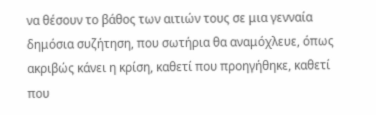να θέσουν το βάθος των αιτιών τους σε μια γενναία δημόσια συζήτηση, που σωτήρια θα αναμόχλευε, όπως ακριβώς κάνει η κρίση, καθετί που προηγήθηκε, καθετί που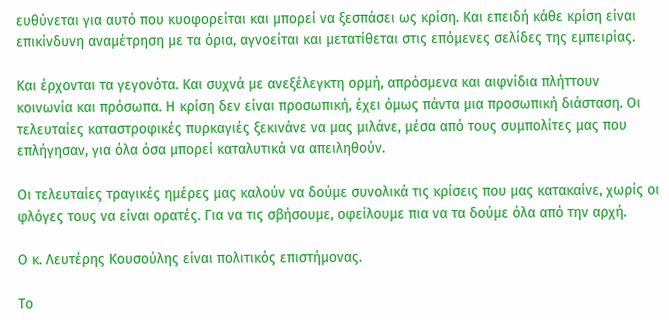ευθύνεται για αυτό που κυοφορείται και μπορεί να ξεσπάσει ως κρίση. Και επειδή κάθε κρίση είναι επικίνδυνη αναμέτρηση με τα όρια, αγνοείται και μετατίθεται στις επόμενες σελίδες της εμπειρίας.

Και έρχονται τα γεγονότα. Και συχνά με ανεξέλεγκτη ορμή, απρόσμενα και αιφνίδια πλήττουν κοινωνία και πρόσωπα. Η κρίση δεν είναι προσωπική, έχει όμως πάντα μια προσωπική διάσταση. Οι τελευταίες καταστροφικές πυρκαγιές ξεκινάνε να μας μιλάνε, μέσα από τους συμπολίτες μας που επλήγησαν, για όλα όσα μπορεί καταλυτικά να απειληθούν.

Οι τελευταίες τραγικές ημέρες μας καλούν να δούμε συνολικά τις κρίσεις που μας κατακαίνε, χωρίς οι φλόγες τους να είναι ορατές. Για να τις σβήσουμε, οφείλουμε πια να τα δούμε όλα από την αρχή.

Ο κ. Λευτέρης Κουσούλης είναι πολιτικός επιστήμονας.

Το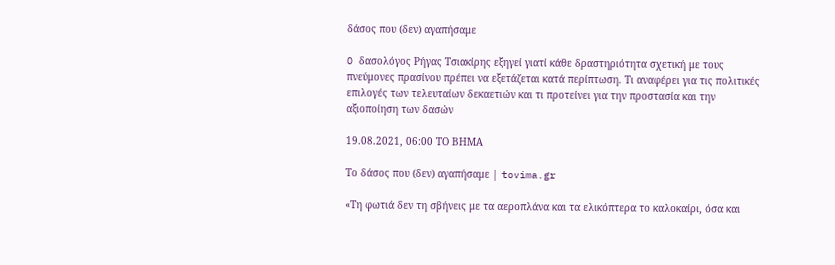δάσος που (δεν) αγαπήσαμε

O δασολόγος Ρήγας Τσιακίρης εξηγεί γιατί κάθε δραστηριότητα σχετική με τους πνεύμονες πρασίνου πρέπει να εξετάζεται κατά περίπτωση. Τι αναφέρει για τις πολιτικές επιλογές των τελευταίων δεκαετιών και τι προτείνει για την προστασία και την αξιοποίηση των δασών

19.08.2021, 06:00 ΤΟ ΒΗΜΑ

Το δάσος που (δεν) αγαπήσαμε | tovima.gr

«Τη φωτιά δεν τη σβήνεις με τα αεροπλάνα και τα ελικόπτερα το καλοκαίρι, όσα και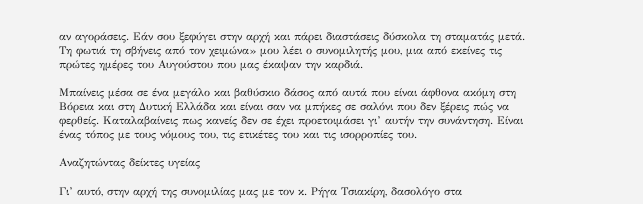αν αγοράσεις. Εάν σου ξεφύγει στην αρχή και πάρει διαστάσεις δύσκολα τη σταματάς μετά. Τη φωτιά τη σβήνεις από τον χειμώνα» μου λέει ο συνομιλητής μου, μια από εκείνες τις πρώτες ημέρες του Αυγούστου που μας έκαψαν την καρδιά.

Μπαίνεις μέσα σε ένα μεγάλο και βαθύσκιο δάσος από αυτά που είναι άφθονα ακόμη στη Βόρεια και στη Δυτική Ελλάδα και είναι σαν να μπήκες σε σαλόνι που δεν ξέρεις πώς να φερθείς. Καταλαβαίνεις πως κανείς δεν σε έχει προετοιμάσει γι’ αυτήν την συνάντηση. Είναι ένας τόπος με τους νόμους του, τις ετικέτες του και τις ισορροπίες του.

Αναζητώντας δείκτες υγείας

Γι’ αυτό, στην αρχή της συνομιλίας μας με τον κ. Ρήγα Τσιακίρη, δασολόγο στα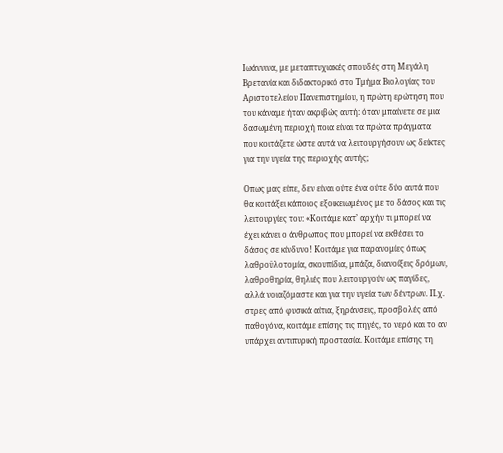Ιωάννινα, με μεταπτυχιακές σπουδές στη Μεγάλη Βρετανία και διδακτορικό στο Τμήμα Βιολογίας του Αριστοτελείου Πανεπιστημίου, η πρώτη ερώτηση που του κάναμε ήταν ακριβώς αυτή: όταν μπαίνετε σε μια δασωμένη περιοχή ποια είναι τα πρώτα πράγματα που κοιτάζετε ώστε αυτά να λειτουργήσουν ως δείκτες για την υγεία της περιοχής αυτής;

Oπως μας είπε, δεν είναι ούτε ένα ούτε δύο αυτά που θα κοιτάξει κάποιος εξοικειωμένος με το δάσος και τις λειτουργίες του: «Κοιτάμε κατ’ αρχήν τι μπορεί να έχει κάνει ο άνθρωπος που μπορεί να εκθέσει το δάσος σε κίνδυνο! Κοιτάμε για παρανομίες όπως λαθροϋλοτομία, σκουπίδια, μπάζα, διανοίξεις δρόμων, λαθροθηρία, θηλιές που λειτουργούν ως παγίδες, αλλά νοιαζόμαστε και για την υγεία των δέντρων. Π.χ. στρες από φυσικά αίτια, ξηράνσεις, προσβολές από παθογόνα, κοιτάμε επίσης τις πηγές, το νερό και το αν υπάρχει αντιπυρική προστασία. Κοιτάμε επίσης τη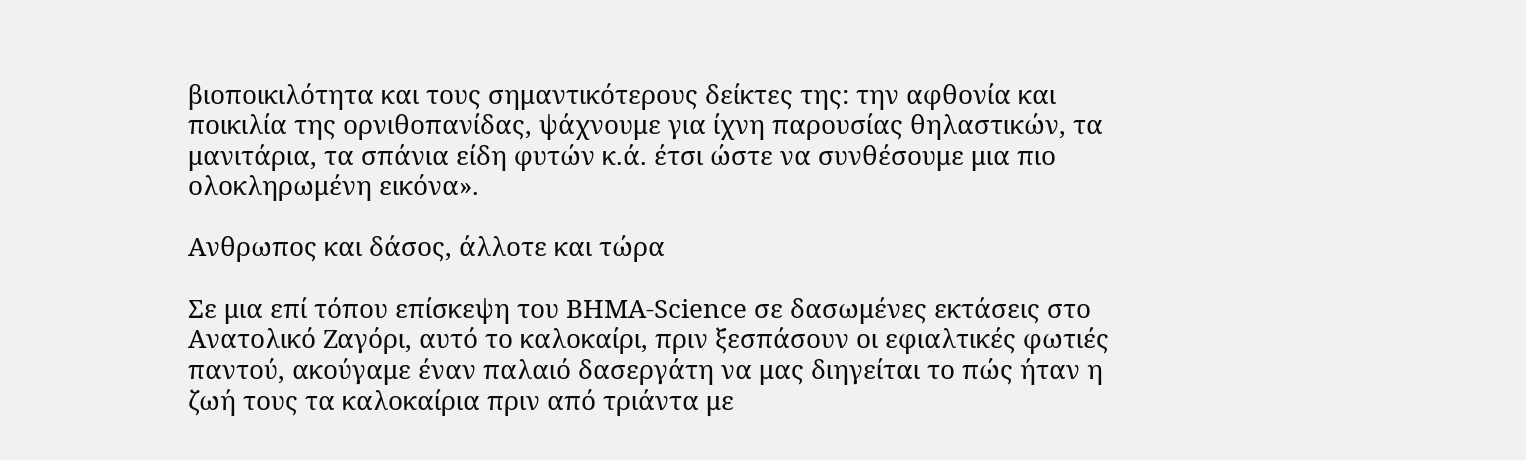βιοποικιλότητα και τους σημαντικότερους δείκτες της: την αφθονία και ποικιλία της ορνιθοπανίδας, ψάχνουμε για ίχνη παρουσίας θηλαστικών, τα μανιτάρια, τα σπάνια είδη φυτών κ.ά. έτσι ώστε να συνθέσουμε μια πιο ολοκληρωμένη εικόνα».

Ανθρωπος και δάσος, άλλοτε και τώρα

Σε μια επί τόπου επίσκεψη του ΒΗΜΑ-Science σε δασωμένες εκτάσεις στο Ανατολικό Ζαγόρι, αυτό το καλοκαίρι, πριν ξεσπάσουν οι εφιαλτικές φωτιές παντού, ακούγαμε έναν παλαιό δασεργάτη να μας διηγείται το πώς ήταν η ζωή τους τα καλοκαίρια πριν από τριάντα με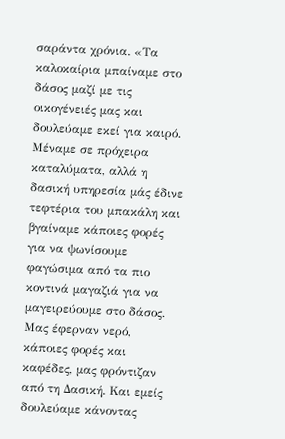σαράντα χρόνια. «Τα καλοκαίρια μπαίναμε στο δάσος μαζί με τις οικογένειές μας και δουλεύαμε εκεί για καιρό. Μέναμε σε πρόχειρα καταλύματα, αλλά η δασική υπηρεσία μάς έδινε τεφτέρια του μπακάλη και βγαίναμε κάποιες φορές για να ψωνίσουμε φαγώσιμα από τα πιο κοντινά μαγαζιά για να μαγειρεύουμε στο δάσος. Μας έφερναν νερό, κάποιες φορές και καφέδες, μας φρόντιζαν από τη Δασική. Και εμείς δουλεύαμε κάνοντας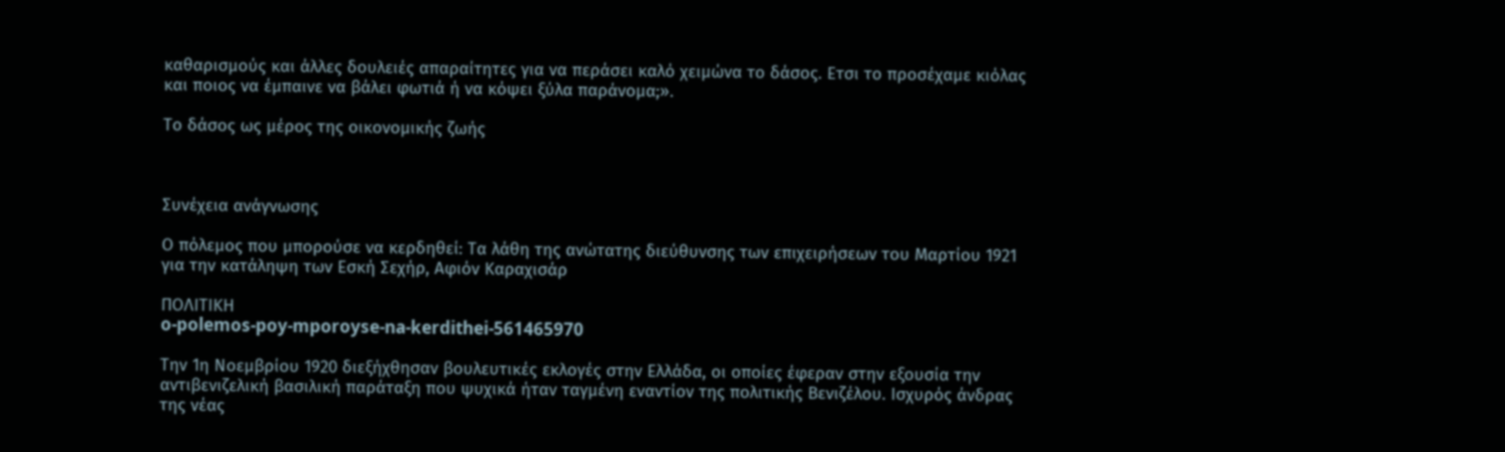καθαρισμούς και άλλες δουλειές απαραίτητες για να περάσει καλό χειμώνα το δάσος. Eτσι το προσέχαμε κιόλας και ποιος να έμπαινε να βάλει φωτιά ή να κόψει ξύλα παράνομα;».

Το δάσος ως μέρος της οικονομικής ζωής



Συνέχεια ανάγνωσης

Ο πόλεμος που μπορούσε να κερδηθεί: Τα λάθη της ανώτατης διεύθυνσης των επιχειρήσεων του Μαρτίου 1921 για την κατάληψη των Εσκή Σεχήρ, Αφιόν Καραχισάρ

ΠΟΛΙΤΙΚΗ
o-polemos-poy-mporoyse-na-kerdithei-561465970

Tην 1η Νοεμβρίου 1920 διεξήχθησαν βουλευτικές εκλογές στην Ελλάδα, οι οποίες έφεραν στην εξουσία την αντιβενιζελική βασιλική παράταξη που ψυχικά ήταν ταγμένη εναντίον της πολιτικής Βενιζέλου. Ισχυρός άνδρας της νέας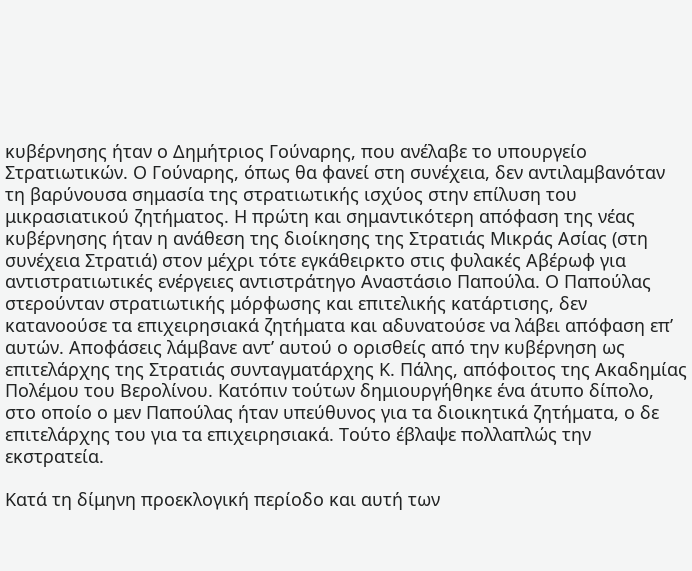κυβέρνησης ήταν ο Δημήτριος Γούναρης, που ανέλαβε το υπουργείο Στρατιωτικών. Ο Γούναρης, όπως θα φανεί στη συνέχεια, δεν αντιλαμβανόταν τη βαρύνουσα σημασία της στρατιωτικής ισχύος στην επίλυση του μικρασιατικού ζητήματος. Η πρώτη και σημαντικότερη απόφαση της νέας κυβέρνησης ήταν η ανάθεση της διοίκησης της Στρατιάς Μικράς Ασίας (στη συνέχεια Στρατιά) στον μέχρι τότε εγκάθειρκτο στις φυλακές Αβέρωφ για αντιστρατιωτικές ενέργειες αντιστράτηγο Αναστάσιο Παπούλα. Ο Παπούλας στερούνταν στρατιωτικής μόρφωσης και επιτελικής κατάρτισης, δεν κατανοούσε τα επιχειρησιακά ζητήματα και αδυνατούσε να λάβει απόφαση επ’ αυτών. Αποφάσεις λάμβανε αντ’ αυτού ο ορισθείς από την κυβέρνηση ως επιτελάρχης της Στρατιάς συνταγματάρχης Κ. Πάλης, απόφοιτος της Ακαδημίας Πολέμου του Βερολίνου. Κατόπιν τούτων δημιουργήθηκε ένα άτυπο δίπολο, στο οποίο ο μεν Παπούλας ήταν υπεύθυνος για τα διοικητικά ζητήματα, ο δε επιτελάρχης του για τα επιχειρησιακά. Τούτο έβλαψε πολλαπλώς την εκστρατεία.

Κατά τη δίμηνη προεκλογική περίοδο και αυτή των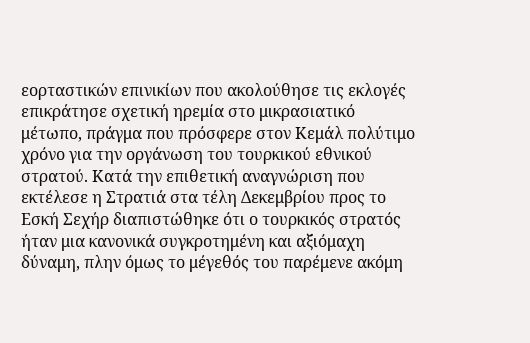εορταστικών επινικίων που ακολούθησε τις εκλογές επικράτησε σχετική ηρεμία στο μικρασιατικό μέτωπο, πράγμα που πρόσφερε στον Κεμάλ πολύτιμο χρόνο για την οργάνωση του τουρκικού εθνικού στρατού. Κατά την επιθετική αναγνώριση που εκτέλεσε η Στρατιά στα τέλη Δεκεμβρίου προς το Εσκή Σεχήρ διαπιστώθηκε ότι ο τουρκικός στρατός ήταν μια κανονικά συγκροτημένη και αξιόμαχη δύναμη, πλην όμως το μέγεθός του παρέμενε ακόμη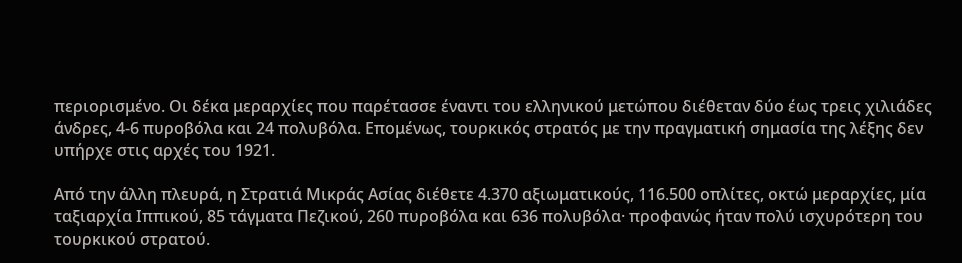περιορισμένο. Οι δέκα μεραρχίες που παρέτασσε έναντι του ελληνικού μετώπου διέθεταν δύο έως τρεις χιλιάδες άνδρες, 4-6 πυροβόλα και 24 πολυβόλα. Επομένως, τουρκικός στρατός με την πραγματική σημασία της λέξης δεν υπήρχε στις αρχές του 1921.

Από την άλλη πλευρά, η Στρατιά Μικράς Ασίας διέθετε 4.370 αξιωματικούς, 116.500 οπλίτες, οκτώ μεραρχίες, μία ταξιαρχία Ιππικού, 85 τάγματα Πεζικού, 260 πυροβόλα και 636 πολυβόλα· προφανώς ήταν πολύ ισχυρότερη του τουρκικού στρατού.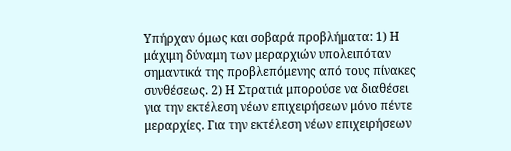Υπήρχαν όμως και σοβαρά προβλήματα: 1) Η μάχιμη δύναμη των μεραρχιών υπολειπόταν σημαντικά της προβλεπόμενης από τους πίνακες συνθέσεως. 2) Η Στρατιά μπορούσε να διαθέσει για την εκτέλεση νέων επιχειρήσεων μόνο πέντε μεραρχίες. Για την εκτέλεση νέων επιχειρήσεων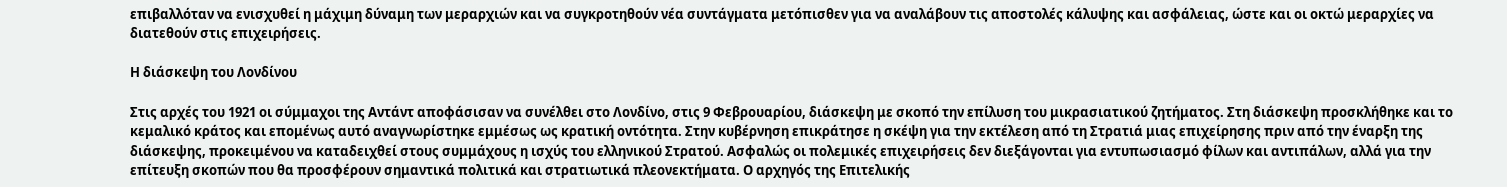επιβαλλόταν να ενισχυθεί η μάχιμη δύναμη των μεραρχιών και να συγκροτηθούν νέα συντάγματα μετόπισθεν για να αναλάβουν τις αποστολές κάλυψης και ασφάλειας, ώστε και οι οκτώ μεραρχίες να διατεθούν στις επιχειρήσεις.

Η διάσκεψη του Λονδίνου

Στις αρχές του 1921 οι σύμμαχοι της Αντάντ αποφάσισαν να συνέλθει στο Λονδίνο, στις 9 Φεβρουαρίου, διάσκεψη με σκοπό την επίλυση του μικρασιατικού ζητήματος. Στη διάσκεψη προσκλήθηκε και το κεμαλικό κράτος και επομένως αυτό αναγνωρίστηκε εμμέσως ως κρατική οντότητα. Στην κυβέρνηση επικράτησε η σκέψη για την εκτέλεση από τη Στρατιά μιας επιχείρησης πριν από την έναρξη της διάσκεψης, προκειμένου να καταδειχθεί στους συμμάχους η ισχύς του ελληνικού Στρατού. Ασφαλώς οι πολεμικές επιχειρήσεις δεν διεξάγονται για εντυπωσιασμό φίλων και αντιπάλων, αλλά για την επίτευξη σκοπών που θα προσφέρουν σημαντικά πολιτικά και στρατιωτικά πλεονεκτήματα. Ο αρχηγός της Επιτελικής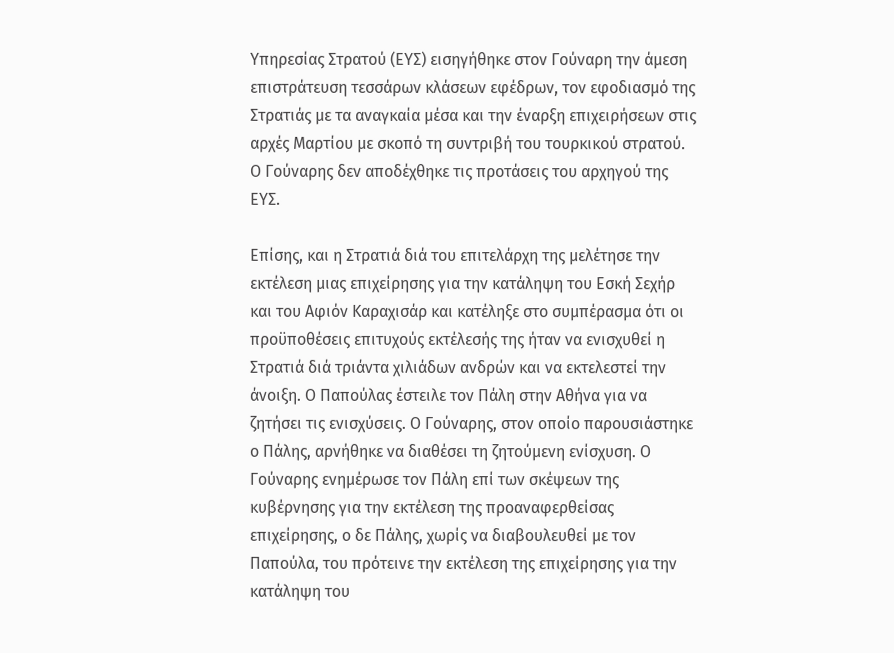Υπηρεσίας Στρατού (ΕΥΣ) εισηγήθηκε στον Γούναρη την άμεση επιστράτευση τεσσάρων κλάσεων εφέδρων, τον εφοδιασμό της Στρατιάς με τα αναγκαία μέσα και την έναρξη επιχειρήσεων στις αρχές Μαρτίου με σκοπό τη συντριβή του τουρκικού στρατού. Ο Γούναρης δεν αποδέχθηκε τις προτάσεις του αρχηγού της ΕΥΣ.

Επίσης, και η Στρατιά διά του επιτελάρχη της μελέτησε την εκτέλεση μιας επιχείρησης για την κατάληψη του Εσκή Σεχήρ και του Αφιόν Καραχισάρ και κατέληξε στο συμπέρασμα ότι οι προϋποθέσεις επιτυχούς εκτέλεσής της ήταν να ενισχυθεί η Στρατιά διά τριάντα χιλιάδων ανδρών και να εκτελεστεί την άνοιξη. Ο Παπούλας έστειλε τον Πάλη στην Αθήνα για να ζητήσει τις ενισχύσεις. Ο Γούναρης, στον οποίο παρουσιάστηκε ο Πάλης, αρνήθηκε να διαθέσει τη ζητούμενη ενίσχυση. Ο Γούναρης ενημέρωσε τον Πάλη επί των σκέψεων της κυβέρνησης για την εκτέλεση της προαναφερθείσας επιχείρησης, ο δε Πάλης, χωρίς να διαβουλευθεί με τον Παπούλα, του πρότεινε την εκτέλεση της επιχείρησης για την κατάληψη του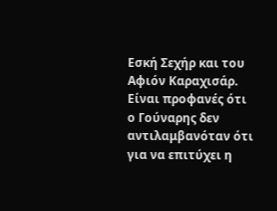Εσκή Σεχήρ και του Αφιόν Καραχισάρ. Είναι προφανές ότι ο Γούναρης δεν αντιλαμβανόταν ότι για να επιτύχει η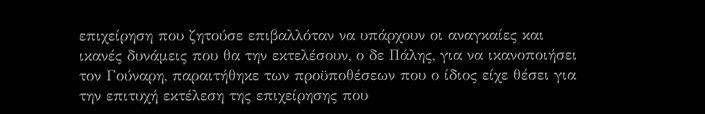επιχείρηση που ζητούσε επιβαλλόταν να υπάρχουν οι αναγκαίες και ικανές δυνάμεις που θα την εκτελέσουν, ο δε Πάλης, για να ικανοποιήσει τον Γούναρη, παραιτήθηκε των προϋποθέσεων που ο ίδιος είχε θέσει για την επιτυχή εκτέλεση της επιχείρησης που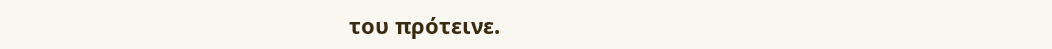του πρότεινε.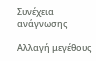Συνέχεια ανάγνωσης

Αλλαγή μεγέθους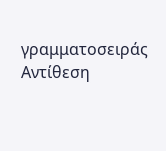γραμματοσειράς
Αντίθεση